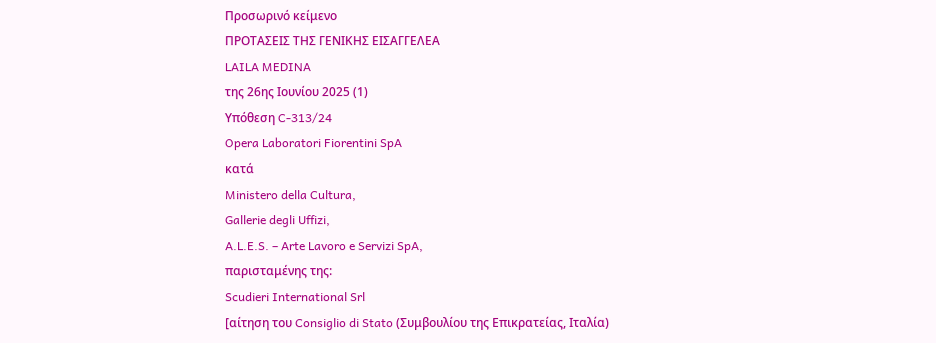Προσωρινό κείμενο
ΠΡΟΤΑΣΕΙΣ ΤΗΣ ΓΕΝΙΚΗΣ ΕΙΣΑΓΓΕΛΕΑ
LAILA MEDINA
της 26ης Ιουνίου 2025 (1)
Υπόθεση C‑313/24
Opera Laboratori Fiorentini SpA
κατά
Ministero della Cultura,
Gallerie degli Uffizi,
A.L.E.S. – Arte Lavoro e Servizi SpA,
παρισταμένης της:
Scudieri International Srl
[αίτηση του Consiglio di Stato (Συμβουλίου της Επικρατείας, Ιταλία)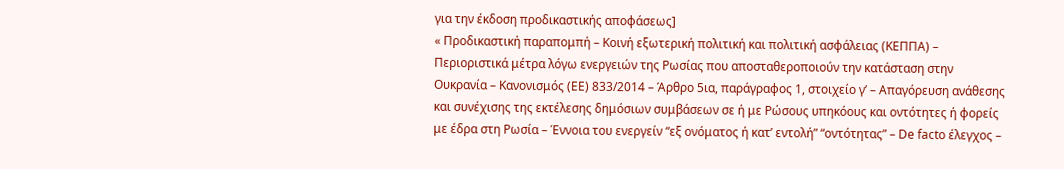για την έκδοση προδικαστικής αποφάσεως]
« Προδικαστική παραπομπή – Κοινή εξωτερική πολιτική και πολιτική ασφάλειας (ΚΕΠΠΑ) – Περιοριστικά μέτρα λόγω ενεργειών της Ρωσίας που αποσταθεροποιούν την κατάσταση στην Ουκρανία – Κανονισμός (ΕΕ) 833/2014 – Άρθρο 5ια, παράγραφος 1, στοιχείο γʹ – Απαγόρευση ανάθεσης και συνέχισης της εκτέλεσης δημόσιων συμβάσεων σε ή με Ρώσους υπηκόους και οντότητες ή φορείς με έδρα στη Ρωσία – Έννοια του ενεργείν “εξ ονόματος ή κατ’ εντολή” “οντότητας” – De facto έλεγχος –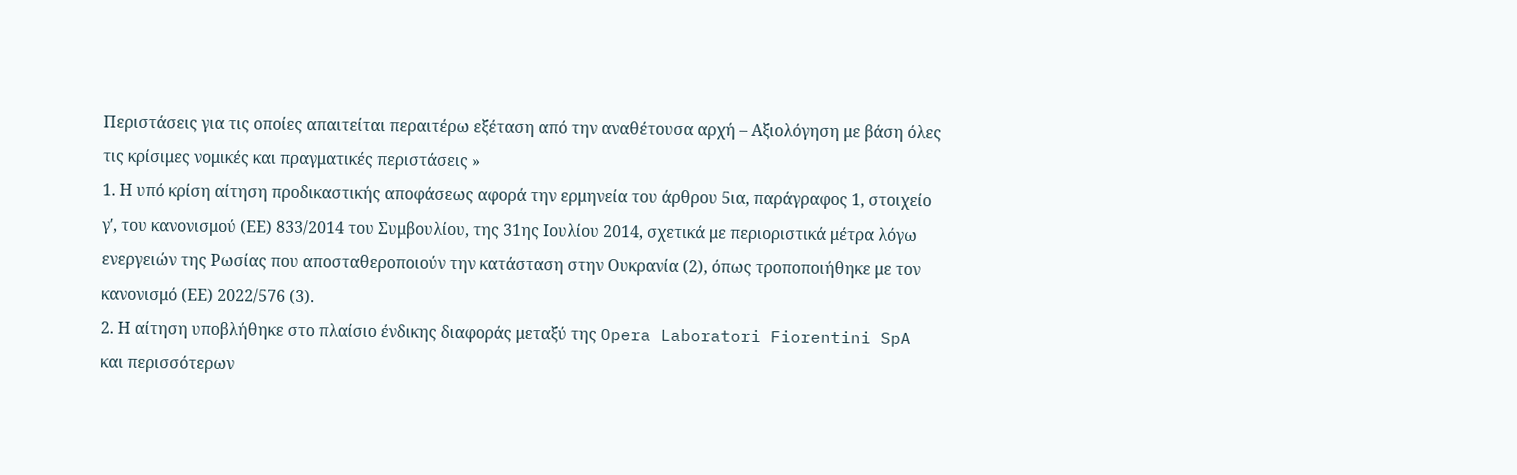Περιστάσεις για τις οποίες απαιτείται περαιτέρω εξέταση από την αναθέτουσα αρχή – Αξιολόγηση με βάση όλες τις κρίσιμες νομικές και πραγματικές περιστάσεις »
1. Η υπό κρίση αίτηση προδικαστικής αποφάσεως αφορά την ερμηνεία του άρθρου 5ια, παράγραφος 1, στοιχείο γʹ, του κανονισμού (ΕΕ) 833/2014 του Συμβουλίου, της 31ης Ιουλίου 2014, σχετικά με περιοριστικά μέτρα λόγω ενεργειών της Ρωσίας που αποσταθεροποιούν την κατάσταση στην Ουκρανία (2), όπως τροποποιήθηκε με τον κανονισμό (ΕΕ) 2022/576 (3).
2. Η αίτηση υποβλήθηκε στο πλαίσιο ένδικης διαφοράς μεταξύ της Opera Laboratori Fiorentini SpA και περισσότερων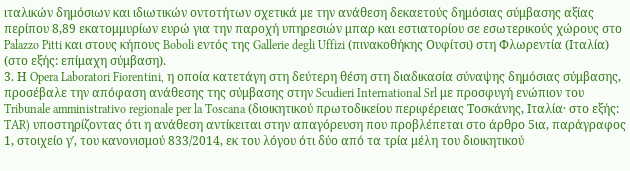ιταλικών δημόσιων και ιδιωτικών οντοτήτων σχετικά με την ανάθεση δεκαετούς δημόσιας σύμβασης αξίας περίπου 8,89 εκατομμυρίων ευρώ για την παροχή υπηρεσιών μπαρ και εστιατορίου σε εσωτερικούς χώρους στο Palazzo Pitti και στους κήπους Boboli εντός της Gallerie degli Uffizi (πινακοθήκης Ουφίτσι) στη Φλωρεντία (Ιταλία) (στο εξής: επίμαχη σύμβαση).
3. Η Opera Laboratori Fiorentini, η οποία κατετάγη στη δεύτερη θέση στη διαδικασία σύναψης δημόσιας σύμβασης, προσέβαλε την απόφαση ανάθεσης της σύμβασης στην Scudieri International Srl με προσφυγή ενώπιον του Tribunale amministrativo regionale per la Toscana (διοικητικού πρωτοδικείου περιφέρειας Τοσκάνης, Ιταλία· στο εξής: TAR) υποστηρίζοντας ότι η ανάθεση αντίκειται στην απαγόρευση που προβλέπεται στο άρθρο 5ια, παράγραφος 1, στοιχείο γʹ, του κανονισμού 833/2014, εκ του λόγου ότι δύο από τα τρία μέλη του διοικητικού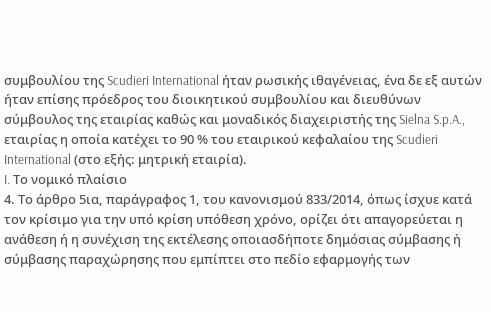συμβουλίου της Scudieri International ήταν ρωσικής ιθαγένειας, ένα δε εξ αυτών ήταν επίσης πρόεδρος του διοικητικού συμβουλίου και διευθύνων σύμβουλος της εταιρίας καθώς και μοναδικός διαχειριστής της Sielna S.p.A., εταιρίας η οποία κατέχει το 90 % του εταιρικού κεφαλαίου της Scudieri International (στο εξής: μητρική εταιρία).
I. Το νομικό πλαίσιο
4. Το άρθρο 5ια, παράγραφος 1, του κανονισμού 833/2014, όπως ίσχυε κατά τον κρίσιμο για την υπό κρίση υπόθεση χρόνο, ορίζει ότι απαγορεύεται η ανάθεση ή η συνέχιση της εκτέλεσης οποιασδήποτε δημόσιας σύμβασης ή σύμβασης παραχώρησης που εμπίπτει στο πεδίο εφαρμογής των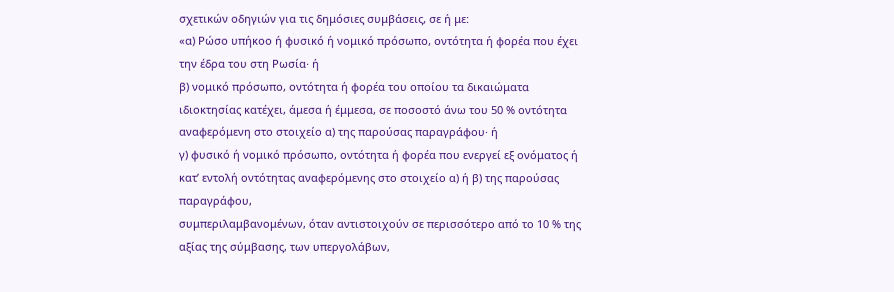σχετικών οδηγιών για τις δημόσιες συμβάσεις, σε ή με:
«α) Ρώσο υπήκοο ή φυσικό ή νομικό πρόσωπο, οντότητα ή φορέα που έχει την έδρα του στη Ρωσία· ή
β) νομικό πρόσωπο, οντότητα ή φορέα του οποίου τα δικαιώματα ιδιοκτησίας κατέχει, άμεσα ή έμμεσα, σε ποσοστό άνω του 50 % οντότητα αναφερόμενη στο στοιχείο α) της παρούσας παραγράφου· ή
γ) φυσικό ή νομικό πρόσωπο, οντότητα ή φορέα που ενεργεί εξ ονόματος ή κατ’ εντολή οντότητας αναφερόμενης στο στοιχείο α) ή β) της παρούσας παραγράφου,
συμπεριλαμβανομένων, όταν αντιστοιχούν σε περισσότερο από το 10 % της αξίας της σύμβασης, των υπεργολάβων,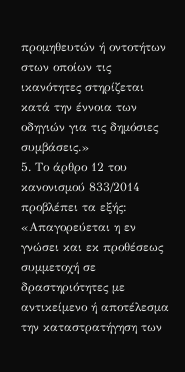προμηθευτών ή οντοτήτων στων οποίων τις ικανότητες στηρίζεται κατά την έννοια των οδηγιών για τις δημόσιες συμβάσεις.»
5. Το άρθρο 12 του κανονισμού 833/2014 προβλέπει τα εξής:
«Απαγορεύεται η εν γνώσει και εκ προθέσεως συμμετοχή σε δραστηριότητες με αντικείμενο ή αποτέλεσμα την καταστρατήγηση των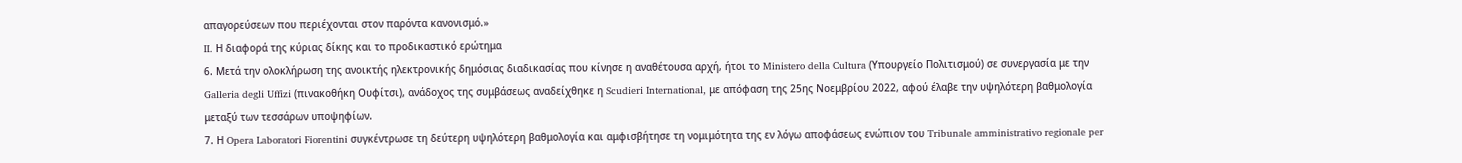απαγορεύσεων που περιέχονται στον παρόντα κανονισμό.»
II. Η διαφορά της κύριας δίκης και το προδικαστικό ερώτημα
6. Μετά την ολοκλήρωση της ανοικτής ηλεκτρονικής δημόσιας διαδικασίας που κίνησε η αναθέτουσα αρχή, ήτοι το Ministero della Cultura (Υπουργείο Πολιτισμού) σε συνεργασία με την Galleria degli Uffizi (πινακοθήκη Ουφίτσι), ανάδοχος της συμβάσεως αναδείχθηκε η Scudieri International, με απόφαση της 25ης Νοεμβρίου 2022, αφού έλαβε την υψηλότερη βαθμολογία μεταξύ των τεσσάρων υποψηφίων.
7. Η Opera Laboratori Fiorentini συγκέντρωσε τη δεύτερη υψηλότερη βαθμολογία και αμφισβήτησε τη νομιμότητα της εν λόγω αποφάσεως ενώπιον του Tribunale amministrativo regionale per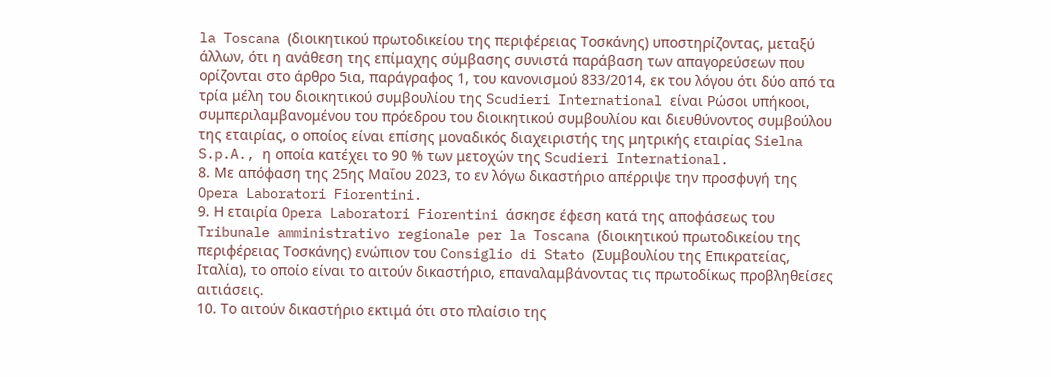la Toscana (διοικητικού πρωτοδικείου της περιφέρειας Τοσκάνης) υποστηρίζοντας, μεταξύ άλλων, ότι η ανάθεση της επίμαχης σύμβασης συνιστά παράβαση των απαγορεύσεων που ορίζονται στο άρθρο 5ια, παράγραφος 1, του κανονισμού 833/2014, εκ του λόγου ότι δύο από τα τρία μέλη του διοικητικού συμβουλίου της Scudieri International είναι Ρώσοι υπήκοοι, συμπεριλαμβανομένου του πρόεδρου του διοικητικού συμβουλίου και διευθύνοντος συμβούλου της εταιρίας, ο οποίος είναι επίσης μοναδικός διαχειριστής της μητρικής εταιρίας Sielna S.p.A., η οποία κατέχει το 90 % των μετοχών της Scudieri International.
8. Με απόφαση της 25ης Μαΐου 2023, το εν λόγω δικαστήριο απέρριψε την προσφυγή της Opera Laboratori Fiorentini.
9. Η εταιρία Opera Laboratori Fiorentini άσκησε έφεση κατά της αποφάσεως του Tribunale amministrativo regionale per la Toscana (διοικητικού πρωτοδικείου της περιφέρειας Τοσκάνης) ενώπιον του Consiglio di Stato (Συμβουλίου της Επικρατείας, Ιταλία), το οποίο είναι το αιτούν δικαστήριο, επαναλαμβάνοντας τις πρωτοδίκως προβληθείσες αιτιάσεις.
10. Το αιτούν δικαστήριο εκτιμά ότι στο πλαίσιο της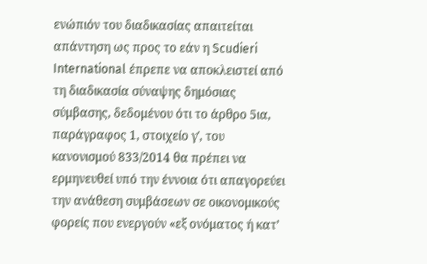ενώπιόν του διαδικασίας απαιτείται απάντηση ως προς το εάν η Scudieri International έπρεπε να αποκλειστεί από τη διαδικασία σύναψης δημόσιας σύμβασης, δεδομένου ότι το άρθρο 5ια, παράγραφος 1, στοιχείο γʹ, του κανονισμού 833/2014 θα πρέπει να ερμηνευθεί υπό την έννοια ότι απαγορεύει την ανάθεση συμβάσεων σε οικονομικούς φορείς που ενεργούν «εξ ονόματος ή κατ’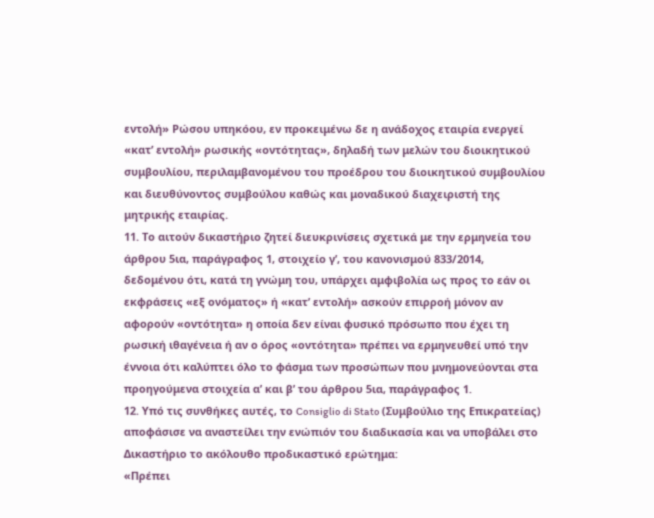εντολή» Ρώσου υπηκόου, εν προκειμένω δε η ανάδοχος εταιρία ενεργεί «κατ’ εντολή» ρωσικής «οντότητας», δηλαδή των μελών του διοικητικού συμβουλίου, περιλαμβανομένου του προέδρου του διοικητικού συμβουλίου και διευθύνοντος συμβούλου καθώς και μοναδικού διαχειριστή της μητρικής εταιρίας.
11. Το αιτούν δικαστήριο ζητεί διευκρινίσεις σχετικά με την ερμηνεία του άρθρου 5ια, παράγραφος 1, στοιχείο γʹ, του κανονισμού 833/2014, δεδομένου ότι, κατά τη γνώμη του, υπάρχει αμφιβολία ως προς το εάν οι εκφράσεις «εξ ονόματος» ή «κατ’ εντολή» ασκούν επιρροή μόνον αν αφορούν «οντότητα» η οποία δεν είναι φυσικό πρόσωπο που έχει τη ρωσική ιθαγένεια ή αν ο όρος «οντότητα» πρέπει να ερμηνευθεί υπό την έννοια ότι καλύπτει όλο το φάσμα των προσώπων που μνημονεύονται στα προηγούμενα στοιχεία αʹ και βʹ του άρθρου 5ια, παράγραφος 1.
12. Υπό τις συνθήκες αυτές, το Consiglio di Stato (Συμβούλιο της Επικρατείας) αποφάσισε να αναστείλει την ενώπιόν του διαδικασία και να υποβάλει στο Δικαστήριο το ακόλουθο προδικαστικό ερώτημα:
«Πρέπει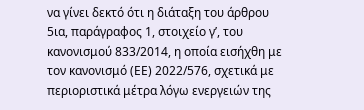να γίνει δεκτό ότι η διάταξη του άρθρου 5ια, παράγραφος 1, στοιχείο γʹ, του κανονισμού 833/2014, η οποία εισήχθη με τον κανονισμό (ΕΕ) 2022/576, σχετικά με περιοριστικά μέτρα λόγω ενεργειών της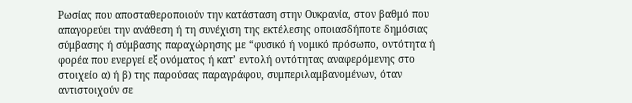Ρωσίας που αποσταθεροποιούν την κατάσταση στην Ουκρανία, στον βαθμό που απαγορεύει την ανάθεση ή τη συνέχιση της εκτέλεσης οποιασδήποτε δημόσιας σύμβασης ή σύμβασης παραχώρησης με “φυσικό ή νομικό πρόσωπο, οντότητα ή φορέα που ενεργεί εξ ονόματος ή κατ’ εντολή οντότητας αναφερόμενης στο στοιχείο α) ή β) της παρούσας παραγράφου, συμπεριλαμβανομένων, όταν αντιστοιχούν σε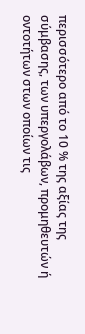περισσότερο από το 10 % της αξίας της σύμβασης, των υπεργολάβων, προμηθευτών ή οντοτήτων στων οποίων τις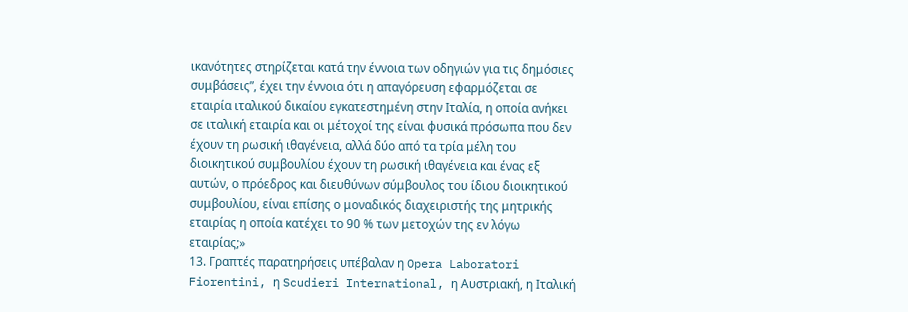ικανότητες στηρίζεται κατά την έννοια των οδηγιών για τις δημόσιες συμβάσεις”, έχει την έννοια ότι η απαγόρευση εφαρμόζεται σε εταιρία ιταλικού δικαίου εγκατεστημένη στην Ιταλία, η οποία ανήκει σε ιταλική εταιρία και οι μέτοχοί της είναι φυσικά πρόσωπα που δεν έχουν τη ρωσική ιθαγένεια, αλλά δύο από τα τρία μέλη του διοικητικού συμβουλίου έχουν τη ρωσική ιθαγένεια και ένας εξ αυτών, ο πρόεδρος και διευθύνων σύμβουλος του ίδιου διοικητικού συμβουλίου, είναι επίσης ο μοναδικός διαχειριστής της μητρικής εταιρίας η οποία κατέχει το 90 % των μετοχών της εν λόγω εταιρίας;»
13. Γραπτές παρατηρήσεις υπέβαλαν η Opera Laboratori Fiorentini, η Scudieri International, η Αυστριακή, η Ιταλική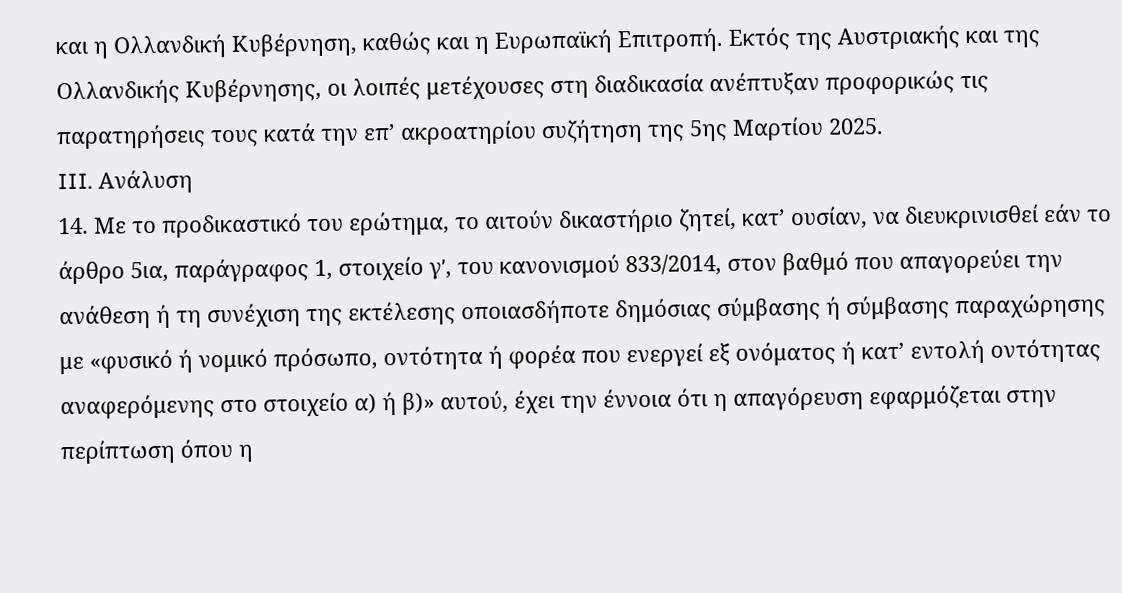και η Ολλανδική Κυβέρνηση, καθώς και η Ευρωπαϊκή Επιτροπή. Εκτός της Αυστριακής και της Ολλανδικής Κυβέρνησης, οι λοιπές μετέχουσες στη διαδικασία ανέπτυξαν προφορικώς τις παρατηρήσεις τους κατά την επ’ ακροατηρίου συζήτηση της 5ης Μαρτίου 2025.
III. Ανάλυση
14. Με το προδικαστικό του ερώτημα, το αιτούν δικαστήριο ζητεί, κατ’ ουσίαν, να διευκρινισθεί εάν το άρθρο 5ια, παράγραφος 1, στοιχείο γʹ, του κανονισμού 833/2014, στον βαθμό που απαγορεύει την ανάθεση ή τη συνέχιση της εκτέλεσης οποιασδήποτε δημόσιας σύμβασης ή σύμβασης παραχώρησης με «φυσικό ή νομικό πρόσωπο, οντότητα ή φορέα που ενεργεί εξ ονόματος ή κατ’ εντολή οντότητας αναφερόμενης στο στοιχείο α) ή β)» αυτού, έχει την έννοια ότι η απαγόρευση εφαρμόζεται στην περίπτωση όπου η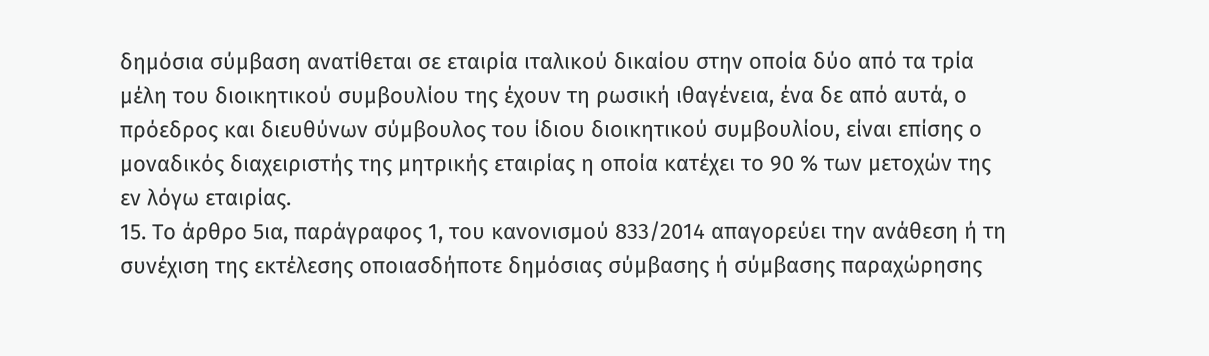δημόσια σύμβαση ανατίθεται σε εταιρία ιταλικού δικαίου στην οποία δύο από τα τρία μέλη του διοικητικού συμβουλίου της έχουν τη ρωσική ιθαγένεια, ένα δε από αυτά, ο πρόεδρος και διευθύνων σύμβουλος του ίδιου διοικητικού συμβουλίου, είναι επίσης ο μοναδικός διαχειριστής της μητρικής εταιρίας η οποία κατέχει το 90 % των μετοχών της εν λόγω εταιρίας.
15. Το άρθρο 5ια, παράγραφος 1, του κανονισμού 833/2014 απαγορεύει την ανάθεση ή τη συνέχιση της εκτέλεσης οποιασδήποτε δημόσιας σύμβασης ή σύμβασης παραχώρησης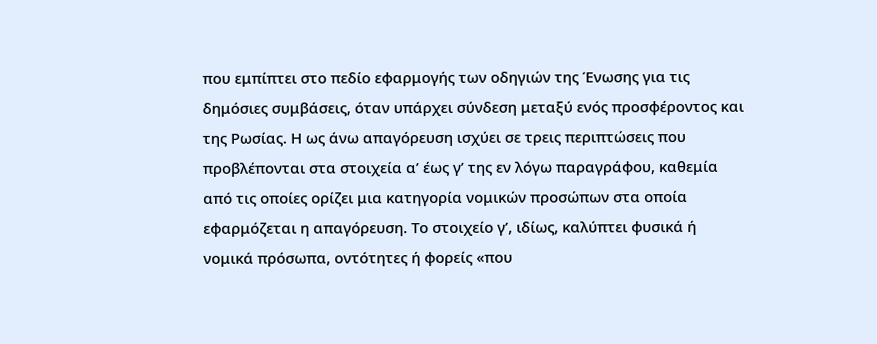που εμπίπτει στο πεδίο εφαρμογής των οδηγιών της Ένωσης για τις δημόσιες συμβάσεις, όταν υπάρχει σύνδεση μεταξύ ενός προσφέροντος και της Ρωσίας. Η ως άνω απαγόρευση ισχύει σε τρεις περιπτώσεις που προβλέπονται στα στοιχεία αʹ έως γʹ της εν λόγω παραγράφου, καθεμία από τις οποίες ορίζει μια κατηγορία νομικών προσώπων στα οποία εφαρμόζεται η απαγόρευση. Το στοιχείο γʹ, ιδίως, καλύπτει φυσικά ή νομικά πρόσωπα, οντότητες ή φορείς «που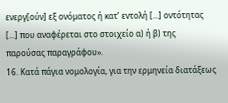ενεργ[ούν] εξ ονόματος ή κατ’ εντολή [...] οντότητας [...] που αναφέρεται στο στοιχείο α) ή β) της παρούσας παραγράφου».
16. Κατά πάγια νομολογία, για την ερμηνεία διατάξεως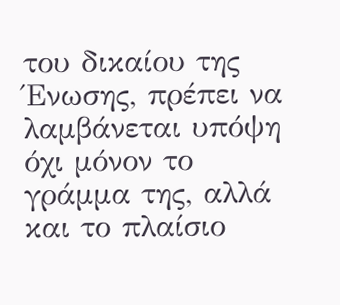του δικαίου της Ένωσης, πρέπει να λαμβάνεται υπόψη όχι μόνον το γράμμα της, αλλά και το πλαίσιο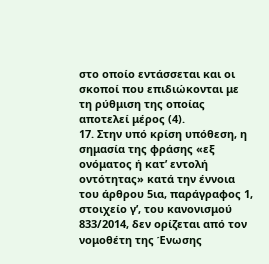στο οποίο εντάσσεται και οι σκοποί που επιδιώκονται με τη ρύθμιση της οποίας αποτελεί μέρος (4).
17. Στην υπό κρίση υπόθεση, η σημασία της φράσης «εξ ονόματος ή κατ’ εντολή οντότητας» κατά την έννοια του άρθρου 5ια, παράγραφος 1, στοιχείο γʹ, του κανονισμού 833/2014, δεν ορίζεται από τον νομοθέτη της Ένωσης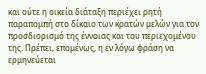και ούτε η οικεία διάταξη περιέχει ρητή παραπομπή στο δίκαιο των κρατών μελών για τον προσδιορισμό της έννοιας και του περιεχομένου της. Πρέπει, επομένως, η εν λόγω φράση να ερμηνεύεται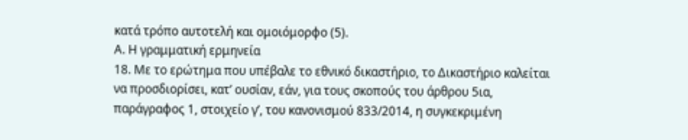κατά τρόπο αυτοτελή και ομοιόμορφο (5).
Α. Η γραμματική ερμηνεία
18. Με το ερώτημα που υπέβαλε το εθνικό δικαστήριο, το Δικαστήριο καλείται να προσδιορίσει, κατ’ ουσίαν, εάν, για τους σκοπούς του άρθρου 5ια, παράγραφος 1, στοιχείο γʹ, του κανονισμού 833/2014, η συγκεκριμένη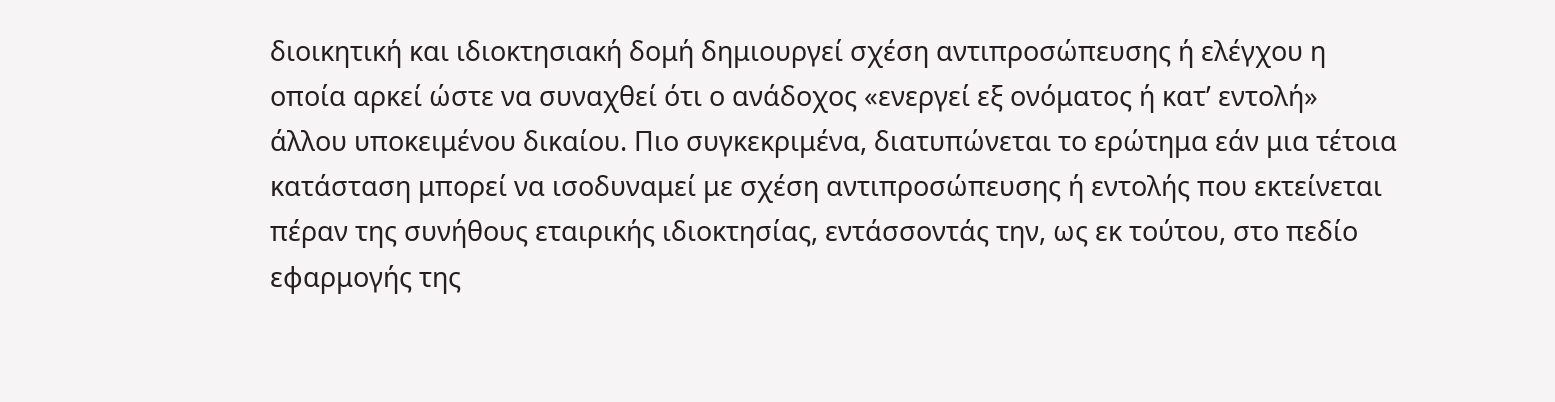διοικητική και ιδιοκτησιακή δομή δημιουργεί σχέση αντιπροσώπευσης ή ελέγχου η οποία αρκεί ώστε να συναχθεί ότι ο ανάδοχος «ενεργεί εξ ονόματος ή κατ’ εντολή» άλλου υποκειμένου δικαίου. Πιο συγκεκριμένα, διατυπώνεται το ερώτημα εάν μια τέτοια κατάσταση μπορεί να ισοδυναμεί με σχέση αντιπροσώπευσης ή εντολής που εκτείνεται πέραν της συνήθους εταιρικής ιδιοκτησίας, εντάσσοντάς την, ως εκ τούτου, στο πεδίο εφαρμογής της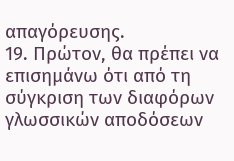απαγόρευσης.
19. Πρώτον, θα πρέπει να επισημάνω ότι από τη σύγκριση των διαφόρων γλωσσικών αποδόσεων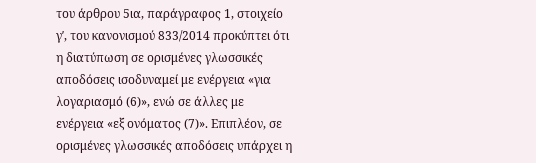του άρθρου 5ια, παράγραφος 1, στοιχείο γʹ, του κανονισμού 833/2014 προκύπτει ότι η διατύπωση σε ορισμένες γλωσσικές αποδόσεις ισοδυναμεί με ενέργεια «για λογαριασμό (6)», ενώ σε άλλες με ενέργεια «εξ ονόματος (7)». Επιπλέον, σε ορισμένες γλωσσικές αποδόσεις υπάρχει η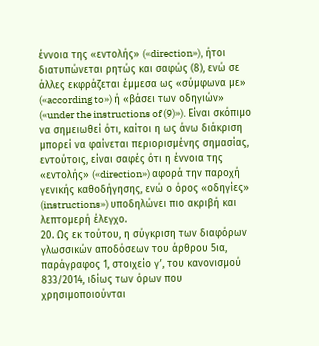έννοια της «εντολής» («direction»), ήτοι διατυπώνεται ρητώς και σαφώς (8), ενώ σε άλλες εκφράζεται έμμεσα ως «σύμφωνα με» («according to») ή «βάσει των οδηγιών» («under the instructions of (9)»). Είναι σκόπιμο να σημειωθεί ότι, καίτοι η ως άνω διάκριση μπορεί να φαίνεται περιορισμένης σημασίας, εντούτοις, είναι σαφές ότι η έννοια της «εντολής» («direction») αφορά την παροχή γενικής καθοδήγησης, ενώ ο όρος «οδηγίες» (instructions») υποδηλώνει πιο ακριβή και λεπτομερή έλεγχο.
20. Ως εκ τούτου, η σύγκριση των διαφόρων γλωσσικών αποδόσεων του άρθρου 5ια, παράγραφος 1, στοιχείο γʹ, του κανονισμού 833/2014, ιδίως των όρων που χρησιμοποιούνται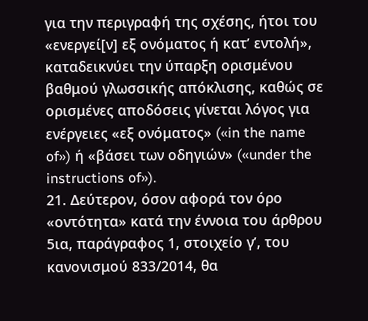για την περιγραφή της σχέσης, ήτοι του «ενεργεί[ν] εξ ονόματος ή κατ’ εντολή», καταδεικνύει την ύπαρξη ορισμένου βαθμού γλωσσικής απόκλισης, καθώς σε ορισμένες αποδόσεις γίνεται λόγος για ενέργειες «εξ ονόματος» («in the name of») ή «βάσει των οδηγιών» («under the instructions of»).
21. Δεύτερον, όσον αφορά τον όρο «οντότητα» κατά την έννοια του άρθρου 5ια, παράγραφος 1, στοιχείο γʹ, του κανονισμού 833/2014, θα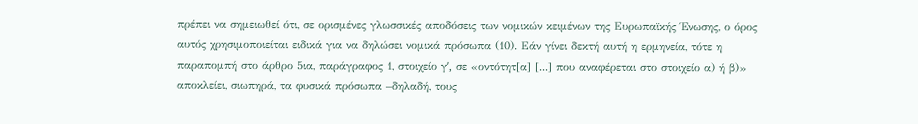πρέπει να σημειωθεί ότι, σε ορισμένες γλωσσικές αποδόσεις των νομικών κειμένων της Ευρωπαϊκής Ένωσης, ο όρος αυτός χρησιμοποιείται ειδικά για να δηλώσει νομικά πρόσωπα (10). Εάν γίνει δεκτή αυτή η ερμηνεία, τότε η παραπομπή στο άρθρο 5ια, παράγραφος 1, στοιχείο γʹ, σε «οντότητ[α] [...] που αναφέρεται στο στοιχείο α) ή β)» αποκλείει, σιωπηρά, τα φυσικά πρόσωπα –δηλαδή, τους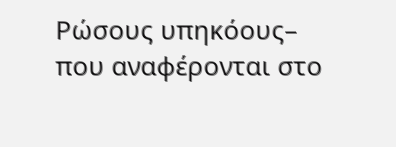Ρώσους υπηκόους– που αναφέρονται στο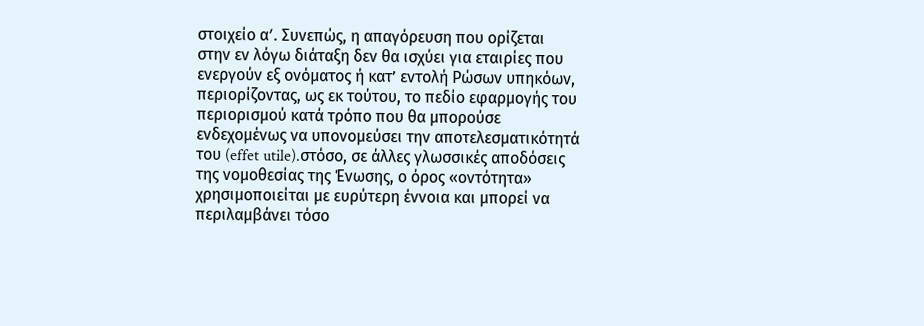στοιχείο αʹ. Συνεπώς, η απαγόρευση που ορίζεται στην εν λόγω διάταξη δεν θα ισχύει για εταιρίες που ενεργούν εξ ονόματος ή κατ’ εντολή Ρώσων υπηκόων, περιορίζοντας, ως εκ τούτου, το πεδίο εφαρμογής του περιορισμού κατά τρόπο που θα μπορούσε ενδεχομένως να υπονομεύσει την αποτελεσματικότητά του (effet utile).στόσο, σε άλλες γλωσσικές αποδόσεις της νομοθεσίας της Ένωσης, ο όρος «οντότητα» χρησιμοποιείται με ευρύτερη έννοια και μπορεί να περιλαμβάνει τόσο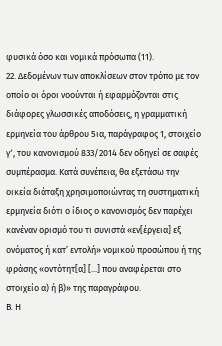φυσικά όσο και νομικά πρόσωπα (11).
22. Δεδομένων των αποκλίσεων στον τρόπο με τον οποίο οι όροι νοούνται ή εφαρμόζονται στις διάφορες γλωσσικές αποδόσεις, η γραμματική ερμηνεία του άρθρου 5ια, παράγραφος 1, στοιχείο γʹ, του κανονισμού 833/2014 δεν οδηγεί σε σαφές συμπέρασμα. Κατά συνέπεια, θα εξετάσω την οικεία διάταξη χρησιμοποιώντας τη συστηματική ερμηνεία διότι ο ίδιος ο κανονισμός δεν παρέχει κανέναν ορισμό του τι συνιστά «εν[έργεια] εξ ονόματος ή κατ’ εντολή» νομικού προσώπου ή της φράσης «οντότητ[α] [...] που αναφέρεται στο στοιχείο α) ή β)» της παραγράφου.
Β. Η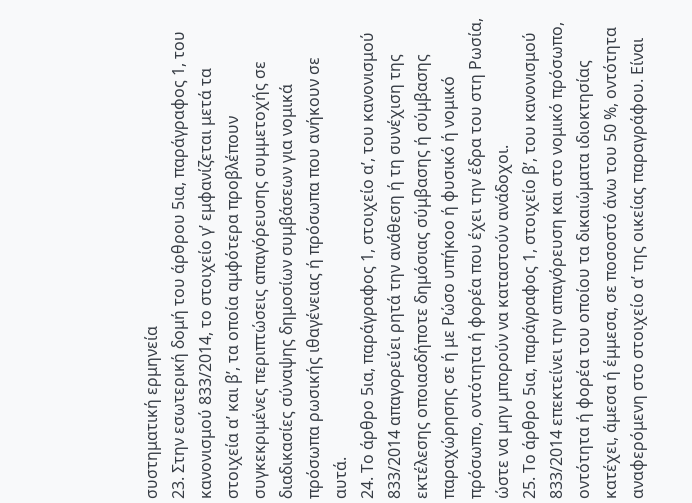συστηματική ερμηνεία
23. Στην εσωτερική δομή του άρθρου 5ια, παράγραφος 1, του κανονισμού 833/2014, το στοιχείο γʹ εμφανίζεται μετά τα στοιχεία αʹ και βʹ, τα οποία αμφότερα προβλέπουν συγκεκριμένες περιπτώσεις απαγόρευσης συμμετοχής σε διαδικασίες σύναψης δημοσίων συμβάσεων για νομικά πρόσωπα ρωσικής ιθαγένειας ή πρόσωπα που ανήκουν σε αυτά.
24. Το άρθρο 5ια, παράγραφος 1, στοιχείο αʹ, του κανονισμού 833/2014 απαγορεύει ρητά την ανάθεση ή τη συνέχιση της εκτέλεσης οποιασδήποτε δημόσιας σύμβασης ή σύμβασης παραχώρησης σε ή με Ρώσο υπήκοο ή φυσικό ή νομικό πρόσωπο, οντότητα ή φορέα που έχει την έδρα του στη Ρωσία, ώστε να μην μπορούν να καταστούν ανάδοχοι.
25. Το άρθρο 5ια, παράγραφος 1, στοιχείο βʹ, του κανονισμού 833/2014 επεκτείνει την απαγόρευση και στο νομικό πρόσωπο, οντότητα ή φορέα του οποίου τα δικαιώματα ιδιοκτησίας κατέχει, άμεσα ή έμμεσα, σε ποσοστό άνω του 50 %, οντότητα αναφερόμενη στο στοιχείο αʹ της οικείας παραγράφου. Είναι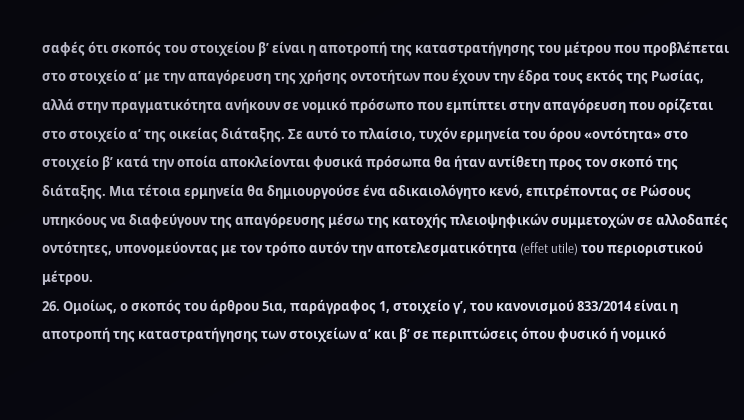σαφές ότι σκοπός του στοιχείου βʹ είναι η αποτροπή της καταστρατήγησης του μέτρου που προβλέπεται στο στοιχείο αʹ με την απαγόρευση της χρήσης οντοτήτων που έχουν την έδρα τους εκτός της Ρωσίας, αλλά στην πραγματικότητα ανήκουν σε νομικό πρόσωπο που εμπίπτει στην απαγόρευση που ορίζεται στο στοιχείο αʹ της οικείας διάταξης. Σε αυτό το πλαίσιο, τυχόν ερμηνεία του όρου «οντότητα» στο στοιχείο βʹ κατά την οποία αποκλείονται φυσικά πρόσωπα θα ήταν αντίθετη προς τον σκοπό της διάταξης. Μια τέτοια ερμηνεία θα δημιουργούσε ένα αδικαιολόγητο κενό, επιτρέποντας σε Ρώσους υπηκόους να διαφεύγουν της απαγόρευσης μέσω της κατοχής πλειοψηφικών συμμετοχών σε αλλοδαπές οντότητες, υπονομεύοντας με τον τρόπο αυτόν την αποτελεσματικότητα (effet utile) του περιοριστικού μέτρου.
26. Ομοίως, ο σκοπός του άρθρου 5ια, παράγραφος 1, στοιχείο γʹ, του κανονισμού 833/2014 είναι η αποτροπή της καταστρατήγησης των στοιχείων αʹ και βʹ σε περιπτώσεις όπου φυσικό ή νομικό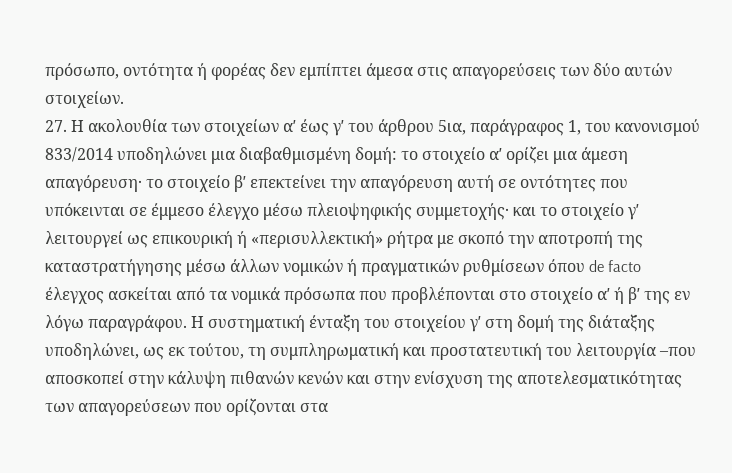πρόσωπο, οντότητα ή φορέας δεν εμπίπτει άμεσα στις απαγορεύσεις των δύο αυτών στοιχείων.
27. Η ακολουθία των στοιχείων αʹ έως γʹ του άρθρου 5ια, παράγραφος 1, του κανονισμού 833/2014 υποδηλώνει μια διαβαθμισμένη δομή: το στοιχείο αʹ ορίζει μια άμεση απαγόρευση· το στοιχείο βʹ επεκτείνει την απαγόρευση αυτή σε οντότητες που υπόκεινται σε έμμεσο έλεγχο μέσω πλειοψηφικής συμμετοχής· και το στοιχείο γʹ λειτουργεί ως επικουρική ή «περισυλλεκτική» ρήτρα με σκοπό την αποτροπή της καταστρατήγησης μέσω άλλων νομικών ή πραγματικών ρυθμίσεων όπου de facto έλεγχος ασκείται από τα νομικά πρόσωπα που προβλέπονται στο στοιχείο αʹ ή βʹ της εν λόγω παραγράφου. Η συστηματική ένταξη του στοιχείου γʹ στη δομή της διάταξης υποδηλώνει, ως εκ τούτου, τη συμπληρωματική και προστατευτική του λειτουργία –που αποσκοπεί στην κάλυψη πιθανών κενών και στην ενίσχυση της αποτελεσματικότητας των απαγορεύσεων που ορίζονται στα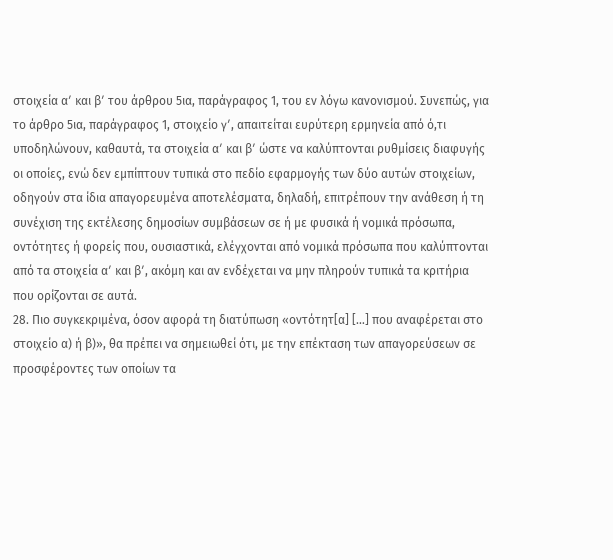στοιχεία αʹ και βʹ του άρθρου 5ια, παράγραφος 1, του εν λόγω κανονισμού. Συνεπώς, για το άρθρο 5ια, παράγραφος 1, στοιχείο γʹ, απαιτείται ευρύτερη ερμηνεία από ό,τι υποδηλώνουν, καθαυτά, τα στοιχεία αʹ και βʹ ώστε να καλύπτονται ρυθμίσεις διαφυγής οι οποίες, ενώ δεν εμπίπτουν τυπικά στο πεδίο εφαρμογής των δύο αυτών στοιχείων, οδηγούν στα ίδια απαγορευμένα αποτελέσματα, δηλαδή, επιτρέπουν την ανάθεση ή τη συνέχιση της εκτέλεσης δημοσίων συμβάσεων σε ή με φυσικά ή νομικά πρόσωπα, οντότητες ή φορείς που, ουσιαστικά, ελέγχονται από νομικά πρόσωπα που καλύπτονται από τα στοιχεία αʹ και βʹ, ακόμη και αν ενδέχεται να μην πληρούν τυπικά τα κριτήρια που ορίζονται σε αυτά.
28. Πιο συγκεκριμένα, όσον αφορά τη διατύπωση «οντότητ[α] […] που αναφέρεται στο στοιχείο α) ή β)», θα πρέπει να σημειωθεί ότι, με την επέκταση των απαγορεύσεων σε προσφέροντες των οποίων τα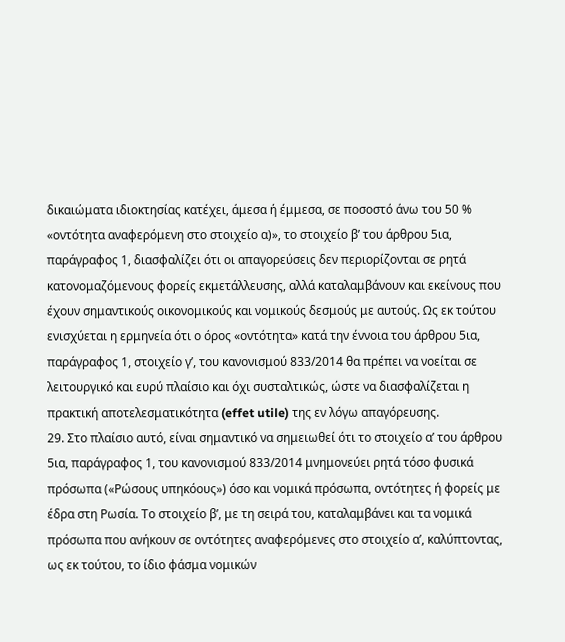δικαιώματα ιδιοκτησίας κατέχει, άμεσα ή έμμεσα, σε ποσοστό άνω του 50 % «οντότητα αναφερόμενη στο στοιχείο α)», το στοιχείο βʹ του άρθρου 5ια, παράγραφος 1, διασφαλίζει ότι οι απαγορεύσεις δεν περιορίζονται σε ρητά κατονομαζόμενους φορείς εκμετάλλευσης, αλλά καταλαμβάνουν και εκείνους που έχουν σημαντικούς οικονομικούς και νομικούς δεσμούς με αυτούς. Ως εκ τούτου ενισχύεται η ερμηνεία ότι ο όρος «οντότητα» κατά την έννοια του άρθρου 5ια, παράγραφος 1, στοιχείο γʹ, του κανονισμού 833/2014 θα πρέπει να νοείται σε λειτουργικό και ευρύ πλαίσιο και όχι συσταλτικώς, ώστε να διασφαλίζεται η πρακτική αποτελεσματικότητα (effet utile) της εν λόγω απαγόρευσης.
29. Στο πλαίσιο αυτό, είναι σημαντικό να σημειωθεί ότι το στοιχείο αʹ του άρθρου 5ια, παράγραφος 1, του κανονισμού 833/2014 μνημονεύει ρητά τόσο φυσικά πρόσωπα («Ρώσους υπηκόους») όσο και νομικά πρόσωπα, οντότητες ή φορείς με έδρα στη Ρωσία. Το στοιχείο βʹ, με τη σειρά του, καταλαμβάνει και τα νομικά πρόσωπα που ανήκουν σε οντότητες αναφερόμενες στο στοιχείο αʹ, καλύπτοντας, ως εκ τούτου, το ίδιο φάσμα νομικών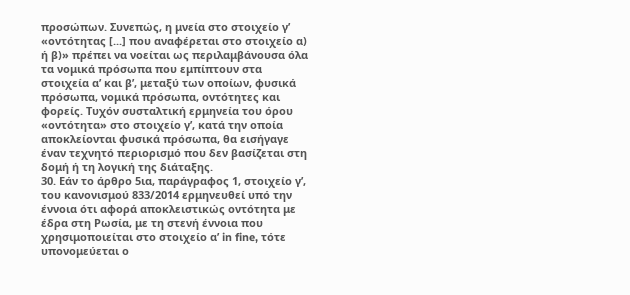προσώπων. Συνεπώς, η μνεία στο στοιχείο γʹ «οντότητας [...] που αναφέρεται στο στοιχείο α) ή β)» πρέπει να νοείται ως περιλαμβάνουσα όλα τα νομικά πρόσωπα που εμπίπτουν στα στοιχεία αʹ και βʹ, μεταξύ των οποίων, φυσικά πρόσωπα, νομικά πρόσωπα, οντότητες και φορείς. Τυχόν συσταλτική ερμηνεία του όρου «οντότητα» στο στοιχείο γʹ, κατά την οποία αποκλείονται φυσικά πρόσωπα, θα εισήγαγε έναν τεχνητό περιορισμό που δεν βασίζεται στη δομή ή τη λογική της διάταξης.
30. Εάν το άρθρο 5ια, παράγραφος 1, στοιχείο γʹ, του κανονισμού 833/2014 ερμηνευθεί υπό την έννοια ότι αφορά αποκλειστικώς οντότητα με έδρα στη Ρωσία, με τη στενή έννοια που χρησιμοποιείται στο στοιχείο αʹ in fine, τότε υπονομεύεται ο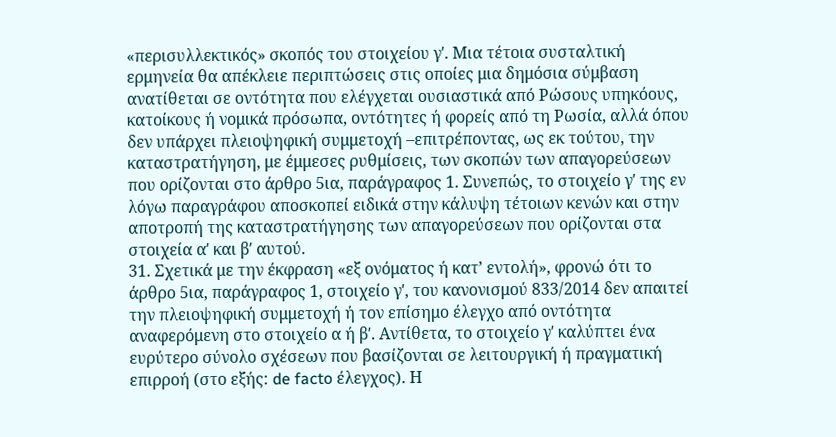«περισυλλεκτικός» σκοπός του στοιχείου γʹ. Μια τέτοια συσταλτική ερμηνεία θα απέκλειε περιπτώσεις στις οποίες μια δημόσια σύμβαση ανατίθεται σε οντότητα που ελέγχεται ουσιαστικά από Ρώσους υπηκόους, κατοίκους ή νομικά πρόσωπα, οντότητες ή φορείς από τη Ρωσία, αλλά όπου δεν υπάρχει πλειοψηφική συμμετοχή –επιτρέποντας, ως εκ τούτου, την καταστρατήγηση, με έμμεσες ρυθμίσεις, των σκοπών των απαγορεύσεων που ορίζονται στο άρθρο 5ια, παράγραφος 1. Συνεπώς, το στοιχείο γʹ της εν λόγω παραγράφου αποσκοπεί ειδικά στην κάλυψη τέτοιων κενών και στην αποτροπή της καταστρατήγησης των απαγορεύσεων που ορίζονται στα στοιχεία αʹ και βʹ αυτού.
31. Σχετικά με την έκφραση «εξ ονόματος ή κατ’ εντολή», φρονώ ότι το άρθρο 5ια, παράγραφος 1, στοιχείο γʹ, του κανονισμού 833/2014 δεν απαιτεί την πλειοψηφική συμμετοχή ή τον επίσημο έλεγχο από οντότητα αναφερόμενη στο στοιχείο α ή βʹ. Αντίθετα, το στοιχείο γʹ καλύπτει ένα ευρύτερο σύνολο σχέσεων που βασίζονται σε λειτουργική ή πραγματική επιρροή (στο εξής: de facto έλεγχος). Η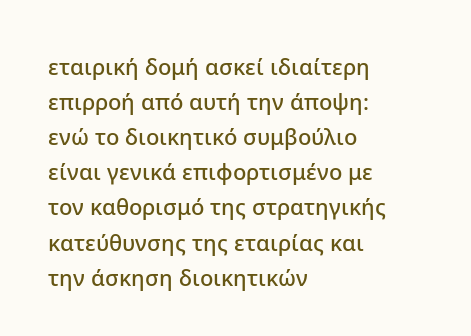εταιρική δομή ασκεί ιδιαίτερη επιρροή από αυτή την άποψη: ενώ το διοικητικό συμβούλιο είναι γενικά επιφορτισμένο με τον καθορισμό της στρατηγικής κατεύθυνσης της εταιρίας και την άσκηση διοικητικών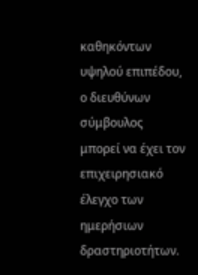καθηκόντων υψηλού επιπέδου, ο διευθύνων σύμβουλος μπορεί να έχει τον επιχειρησιακό έλεγχο των ημερήσιων δραστηριοτήτων.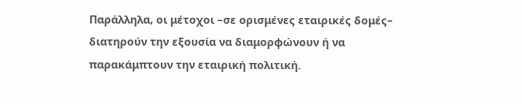Παράλληλα, οι μέτοχοι –σε ορισμένες εταιρικές δομές– διατηρούν την εξουσία να διαμορφώνουν ή να παρακάμπτουν την εταιρική πολιτική.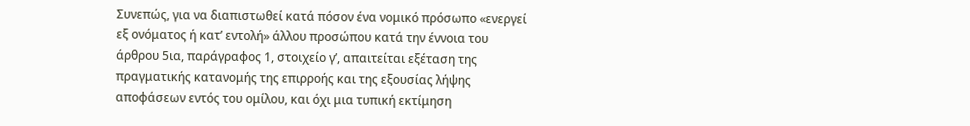Συνεπώς, για να διαπιστωθεί κατά πόσον ένα νομικό πρόσωπο «ενεργεί εξ ονόματος ή κατ’ εντολή» άλλου προσώπου κατά την έννοια του άρθρου 5ια, παράγραφος 1, στοιχείο γʹ, απαιτείται εξέταση της πραγματικής κατανομής της επιρροής και της εξουσίας λήψης αποφάσεων εντός του ομίλου, και όχι μια τυπική εκτίμηση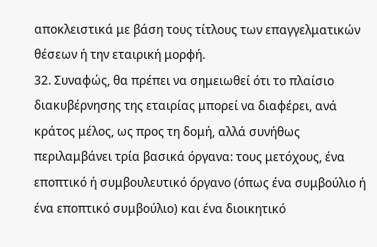αποκλειστικά με βάση τους τίτλους των επαγγελματικών θέσεων ή την εταιρική μορφή.
32. Συναφώς, θα πρέπει να σημειωθεί ότι το πλαίσιο διακυβέρνησης της εταιρίας μπορεί να διαφέρει, ανά κράτος μέλος, ως προς τη δομή, αλλά συνήθως περιλαμβάνει τρία βασικά όργανα: τους μετόχους, ένα εποπτικό ή συμβουλευτικό όργανο (όπως ένα συμβούλιο ή ένα εποπτικό συμβούλιο) και ένα διοικητικό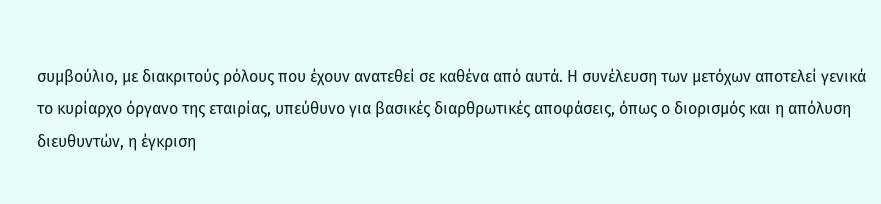συμβούλιο, με διακριτούς ρόλους που έχουν ανατεθεί σε καθένα από αυτά. Η συνέλευση των μετόχων αποτελεί γενικά το κυρίαρχο όργανο της εταιρίας, υπεύθυνο για βασικές διαρθρωτικές αποφάσεις, όπως ο διορισμός και η απόλυση διευθυντών, η έγκριση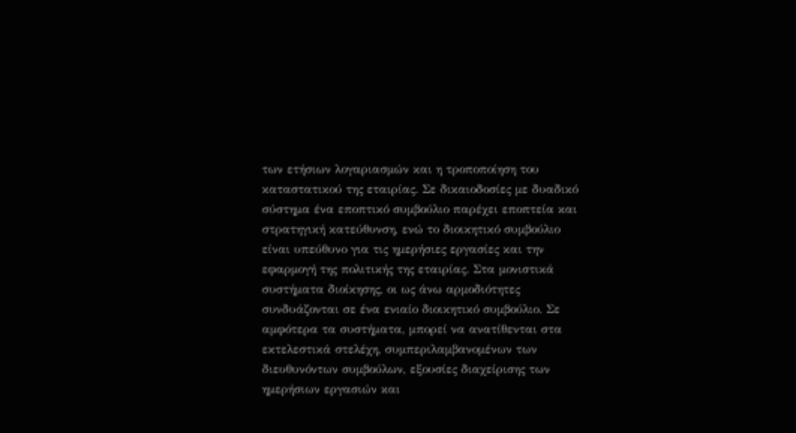των ετήσιων λογαριασμών και η τροποποίηση του καταστατικού της εταιρίας. Σε δικαιοδοσίες με δυαδικό σύστημα ένα εποπτικό συμβούλιο παρέχει εποπτεία και στρατηγική κατεύθυνση, ενώ το διοικητικό συμβούλιο είναι υπεύθυνο για τις ημερήσιες εργασίες και την εφαρμογή της πολιτικής της εταιρίας. Στα μονιστικά συστήματα διοίκησης, οι ως άνω αρμοδιότητες συνδυάζονται σε ένα ενιαίο διοικητικό συμβούλιο. Σε αμφότερα τα συστήματα, μπορεί να ανατίθενται στα εκτελεστικά στελέχη, συμπεριλαμβανομένων των διευθυνόντων συμβούλων, εξουσίες διαχείρισης των ημερήσιων εργασιών και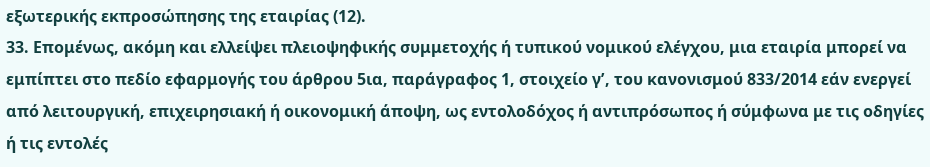εξωτερικής εκπροσώπησης της εταιρίας (12).
33. Επομένως, ακόμη και ελλείψει πλειοψηφικής συμμετοχής ή τυπικού νομικού ελέγχου, μια εταιρία μπορεί να εμπίπτει στο πεδίο εφαρμογής του άρθρου 5ια, παράγραφος 1, στοιχείο γʹ, του κανονισμού 833/2014 εάν ενεργεί από λειτουργική, επιχειρησιακή ή οικονομική άποψη, ως εντολοδόχος ή αντιπρόσωπος ή σύμφωνα με τις οδηγίες ή τις εντολές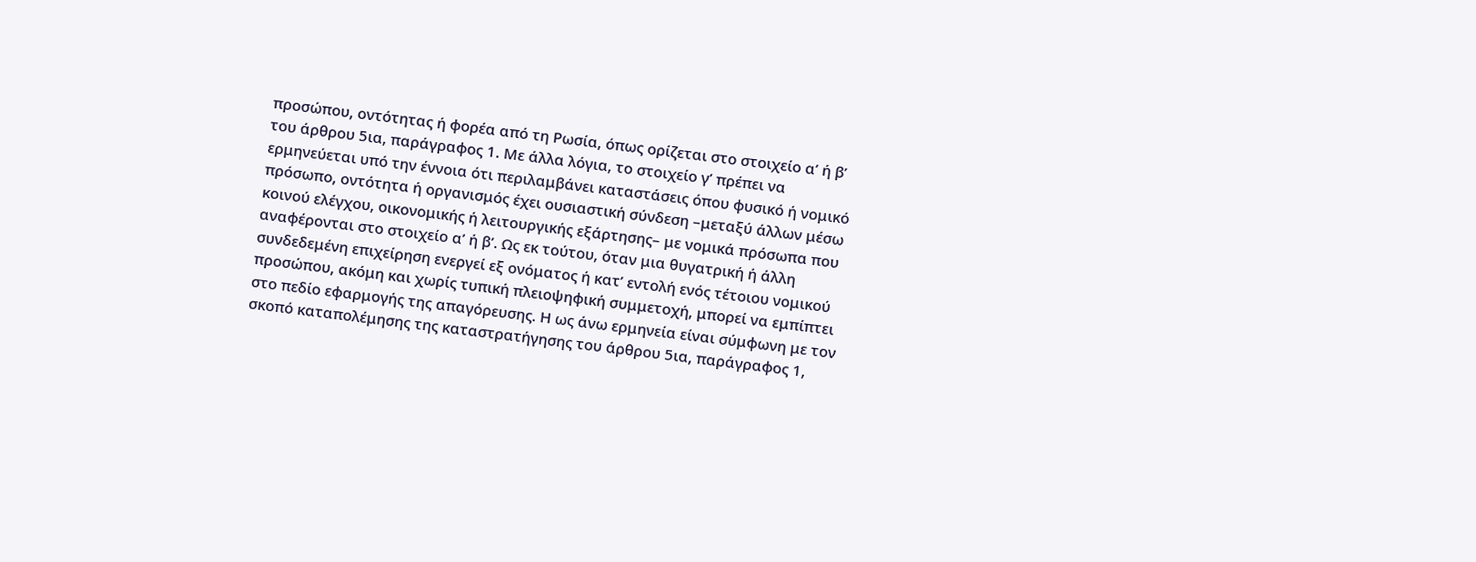προσώπου, οντότητας ή φορέα από τη Ρωσία, όπως ορίζεται στο στοιχείο αʹ ή βʹ του άρθρου 5ια, παράγραφος 1. Με άλλα λόγια, το στοιχείο γʹ πρέπει να ερμηνεύεται υπό την έννοια ότι περιλαμβάνει καταστάσεις όπου φυσικό ή νομικό πρόσωπο, οντότητα ή οργανισμός έχει ουσιαστική σύνδεση –μεταξύ άλλων μέσω κοινού ελέγχου, οικονομικής ή λειτουργικής εξάρτησης– με νομικά πρόσωπα που αναφέρονται στο στοιχείο αʹ ή βʹ. Ως εκ τούτου, όταν μια θυγατρική ή άλλη συνδεδεμένη επιχείρηση ενεργεί εξ ονόματος ή κατ’ εντολή ενός τέτοιου νομικού προσώπου, ακόμη και χωρίς τυπική πλειοψηφική συμμετοχή, μπορεί να εμπίπτει στο πεδίο εφαρμογής της απαγόρευσης. Η ως άνω ερμηνεία είναι σύμφωνη με τον σκοπό καταπολέμησης της καταστρατήγησης του άρθρου 5ια, παράγραφος 1,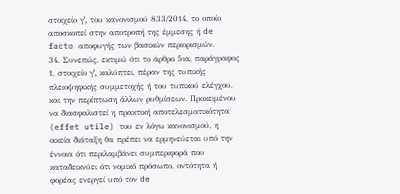στοιχείο γʹ, του κανονισμού 833/2014, το οποίο αποσκοπεί στην αποτροπή της έμμεσης ή de facto αποφυγής των βασικών περιορισμών.
34. Συνεπώς, εκτιμώ ότι το άρθρο 5ια, παράγραφος 1, στοιχείο γʹ, καλύπτει, πέραν της τυπικής πλειοψηφικής συμμετοχής ή του τυπικού ελέγχου, και την περίπτωση άλλων ρυθμίσεων. Προκειμένου να διασφαλιστεί η πρακτική αποτελεσματικότητα (effet utile) του εν λόγω κανονισμού, η οικεία διάταξη θα πρέπει να ερμηνεύεται υπό την έννοια ότι περιλαμβάνει συμπεριφορά που καταδεικνύει ότι νομικό πρόσωπο, οντότητα ή φορέας ενεργεί υπό τον de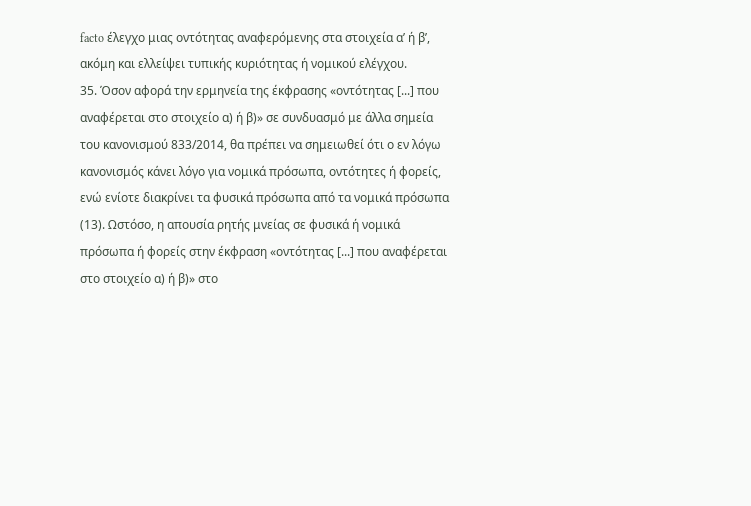facto έλεγχο μιας οντότητας αναφερόμενης στα στοιχεία αʹ ή βʹ, ακόμη και ελλείψει τυπικής κυριότητας ή νομικού ελέγχου.
35. Όσον αφορά την ερμηνεία της έκφρασης «οντότητας [...] που αναφέρεται στο στοιχείο α) ή β)» σε συνδυασμό με άλλα σημεία του κανονισμού 833/2014, θα πρέπει να σημειωθεί ότι ο εν λόγω κανονισμός κάνει λόγο για νομικά πρόσωπα, οντότητες ή φορείς, ενώ ενίοτε διακρίνει τα φυσικά πρόσωπα από τα νομικά πρόσωπα (13). Ωστόσο, η απουσία ρητής μνείας σε φυσικά ή νομικά πρόσωπα ή φορείς στην έκφραση «οντότητας [...] που αναφέρεται στο στοιχείο α) ή β)» στο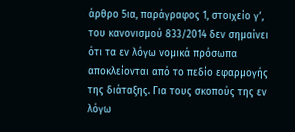άρθρο 5ια, παράγραφος 1, στοιχείο γʹ, του κανονισμού 833/2014 δεν σημαίνει ότι τα εν λόγω νομικά πρόσωπα αποκλείονται από το πεδίο εφαρμογής της διάταξης. Για τους σκοπούς της εν λόγω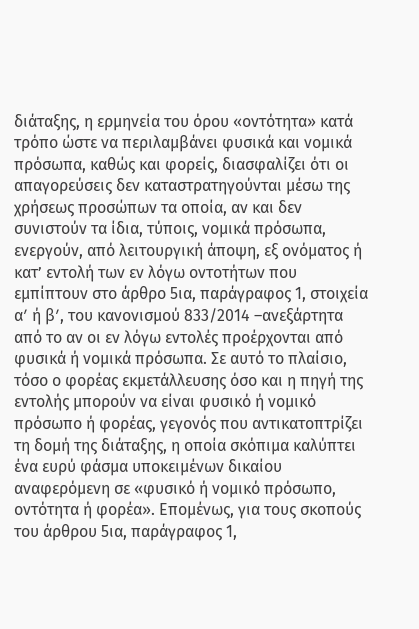διάταξης, η ερμηνεία του όρου «οντότητα» κατά τρόπο ώστε να περιλαμβάνει φυσικά και νομικά πρόσωπα, καθώς και φορείς, διασφαλίζει ότι οι απαγορεύσεις δεν καταστρατηγούνται μέσω της χρήσεως προσώπων τα οποία, αν και δεν συνιστούν τα ίδια, τύποις, νομικά πρόσωπα, ενεργούν, από λειτουργική άποψη, εξ ονόματος ή κατ’ εντολή των εν λόγω οντοτήτων που εμπίπτουν στο άρθρο 5ια, παράγραφος 1, στοιχεία αʹ ή βʹ, του κανονισμού 833/2014 –ανεξάρτητα από το αν οι εν λόγω εντολές προέρχονται από φυσικά ή νομικά πρόσωπα. Σε αυτό το πλαίσιο, τόσο ο φορέας εκμετάλλευσης όσο και η πηγή της εντολής μπορούν να είναι φυσικό ή νομικό πρόσωπο ή φορέας, γεγονός που αντικατοπτρίζει τη δομή της διάταξης, η οποία σκόπιμα καλύπτει ένα ευρύ φάσμα υποκειμένων δικαίου αναφερόμενη σε «φυσικό ή νομικό πρόσωπο, οντότητα ή φορέα». Επομένως, για τους σκοπούς του άρθρου 5ια, παράγραφος 1,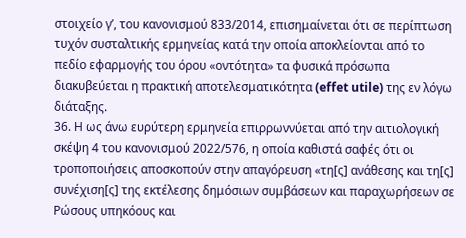στοιχείο γʹ, του κανονισμού 833/2014, επισημαίνεται ότι σε περίπτωση τυχόν συσταλτικής ερμηνείας κατά την οποία αποκλείονται από το πεδίο εφαρμογής του όρου «οντότητα» τα φυσικά πρόσωπα διακυβεύεται η πρακτική αποτελεσματικότητα (effet utile) της εν λόγω διάταξης.
36. Η ως άνω ευρύτερη ερμηνεία επιρρωννύεται από την αιτιολογική σκέψη 4 του κανονισμού 2022/576, η οποία καθιστά σαφές ότι οι τροποποιήσεις αποσκοπούν στην απαγόρευση «τη[ς] ανάθεσης και τη[ς] συνέχιση[ς] της εκτέλεσης δημόσιων συμβάσεων και παραχωρήσεων σε Ρώσους υπηκόους και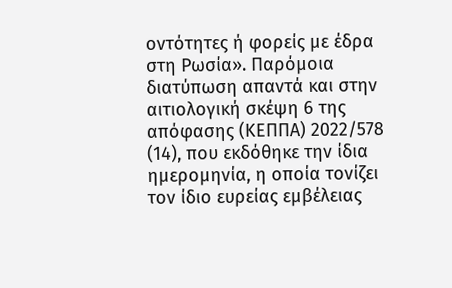οντότητες ή φορείς με έδρα στη Ρωσία». Παρόμοια διατύπωση απαντά και στην αιτιολογική σκέψη 6 της απόφασης (ΚΕΠΠΑ) 2022/578 (14), που εκδόθηκε την ίδια ημερομηνία, η οποία τονίζει τον ίδιο ευρείας εμβέλειας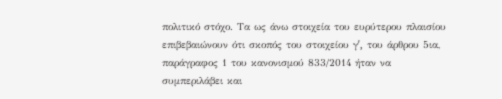πολιτικό στόχο. Τα ως άνω στοιχεία του ευρύτερου πλαισίου επιβεβαιώνουν ότι σκοπός του στοιχείου γʹ, του άρθρου 5ια, παράγραφος 1 του κανονισμού 833/2014 ήταν να συμπεριλάβει και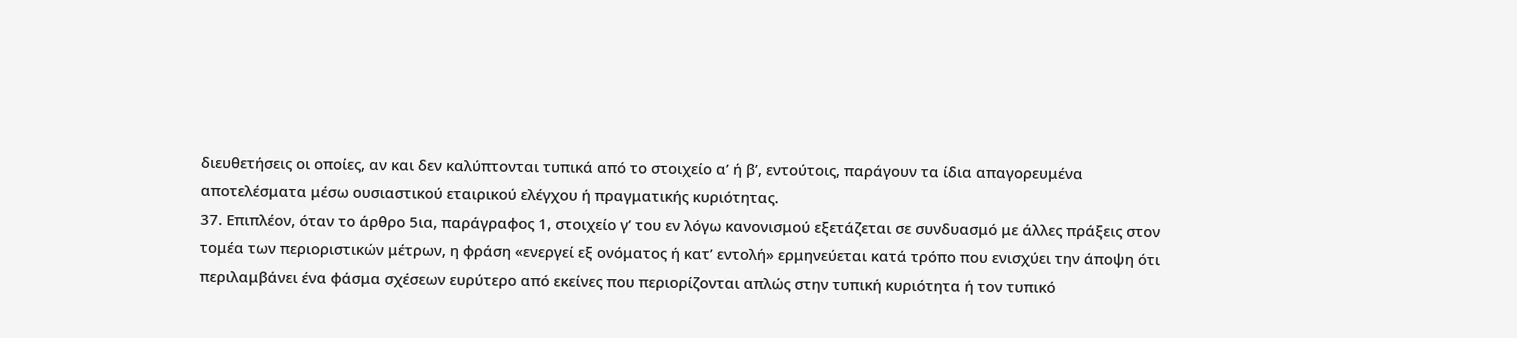διευθετήσεις οι οποίες, αν και δεν καλύπτονται τυπικά από το στοιχείο αʹ ή βʹ, εντούτοις, παράγουν τα ίδια απαγορευμένα αποτελέσματα μέσω ουσιαστικού εταιρικού ελέγχου ή πραγματικής κυριότητας.
37. Επιπλέον, όταν το άρθρο 5ια, παράγραφος 1, στοιχείο γʹ του εν λόγω κανονισμού εξετάζεται σε συνδυασμό με άλλες πράξεις στον τομέα των περιοριστικών μέτρων, η φράση «ενεργεί εξ ονόματος ή κατ’ εντολή» ερμηνεύεται κατά τρόπο που ενισχύει την άποψη ότι περιλαμβάνει ένα φάσμα σχέσεων ευρύτερο από εκείνες που περιορίζονται απλώς στην τυπική κυριότητα ή τον τυπικό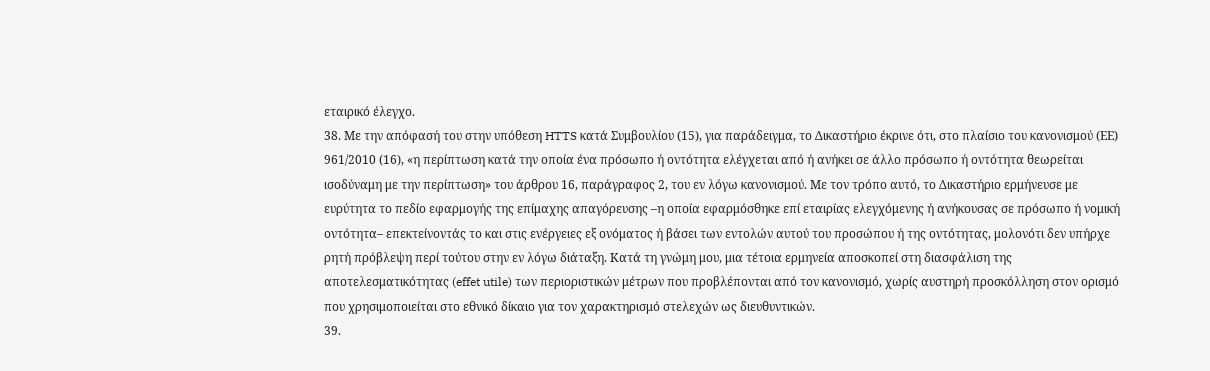εταιρικό έλεγχο.
38. Με την απόφασή του στην υπόθεση HTTS κατά Συμβουλίου (15), για παράδειγμα, το Δικαστήριο έκρινε ότι, στο πλαίσιο του κανονισμού (ΕΕ) 961/2010 (16), «η περίπτωση κατά την οποία ένα πρόσωπο ή οντότητα ελέγχεται από ή ανήκει σε άλλο πρόσωπο ή οντότητα θεωρείται ισοδύναμη με την περίπτωση» του άρθρου 16, παράγραφος 2, του εν λόγω κανονισμού. Με τον τρόπο αυτό, το Δικαστήριο ερμήνευσε με ευρύτητα το πεδίο εφαρμογής της επίμαχης απαγόρευσης –η οποία εφαρμόσθηκε επί εταιρίας ελεγχόμενης ή ανήκουσας σε πρόσωπο ή νομική οντότητα– επεκτείνοντάς το και στις ενέργειες εξ ονόματος ή βάσει των εντολών αυτού του προσώπου ή της οντότητας, μολονότι δεν υπήρχε ρητή πρόβλεψη περί τούτου στην εν λόγω διάταξη. Κατά τη γνώμη μου, μια τέτοια ερμηνεία αποσκοπεί στη διασφάλιση της αποτελεσματικότητας (effet utile) των περιοριστικών μέτρων που προβλέπονται από τον κανονισμό, χωρίς αυστηρή προσκόλληση στον ορισμό που χρησιμοποιείται στο εθνικό δίκαιο για τον χαρακτηρισμό στελεχών ως διευθυντικών.
39.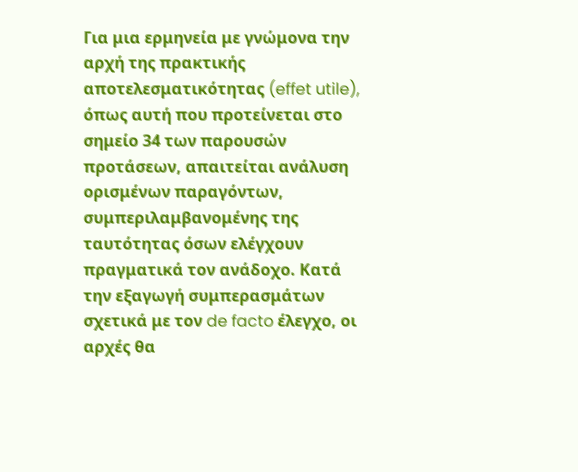Για μια ερμηνεία με γνώμονα την αρχή της πρακτικής αποτελεσματικότητας (effet utile), όπως αυτή που προτείνεται στο σημείο 34 των παρουσών προτάσεων, απαιτείται ανάλυση ορισμένων παραγόντων, συμπεριλαμβανομένης της ταυτότητας όσων ελέγχουν πραγματικά τον ανάδοχο. Κατά την εξαγωγή συμπερασμάτων σχετικά με τον de facto έλεγχο, οι αρχές θα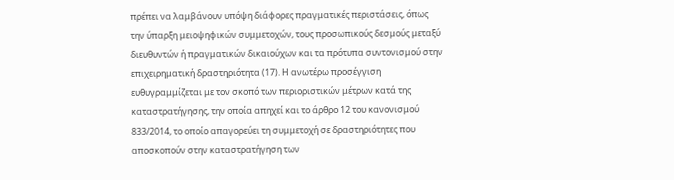πρέπει να λαμβάνουν υπόψη διάφορες πραγματικές περιστάσεις, όπως την ύπαρξη μειοψηφικών συμμετοχών, τους προσωπικούς δεσμούς μεταξύ διευθυντών ή πραγματικών δικαιούχων και τα πρότυπα συντονισμού στην επιχειρηματική δραστηριότητα (17). Η ανωτέρω προσέγγιση ευθυγραμμίζεται με τον σκοπό των περιοριστικών μέτρων κατά της καταστρατήγησης, την οποία απηχεί και το άρθρο 12 του κανονισμού 833/2014, το οποίο απαγορεύει τη συμμετοχή σε δραστηριότητες που αποσκοπούν στην καταστρατήγηση των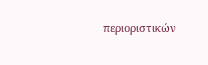περιοριστικών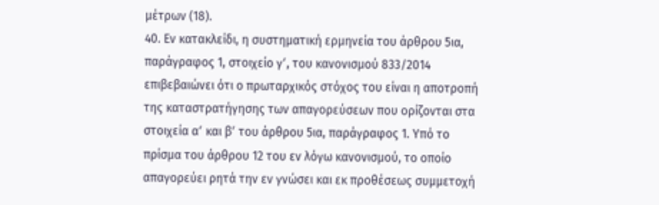μέτρων (18).
40. Εν κατακλείδι, η συστηματική ερμηνεία του άρθρου 5ια, παράγραφος 1, στοιχείο γʹ, του κανονισμού 833/2014 επιβεβαιώνει ότι ο πρωταρχικός στόχος του είναι η αποτροπή της καταστρατήγησης των απαγορεύσεων που ορίζονται στα στοιχεία αʹ και βʹ του άρθρου 5ια, παράγραφος 1. Υπό το πρίσμα του άρθρου 12 του εν λόγω κανονισμού, το οποίο απαγορεύει ρητά την εν γνώσει και εκ προθέσεως συμμετοχή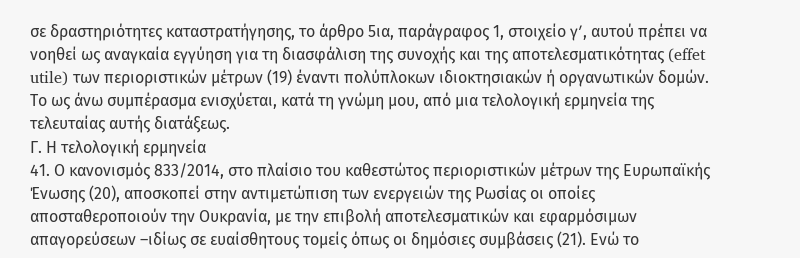σε δραστηριότητες καταστρατήγησης, το άρθρο 5ια, παράγραφος 1, στοιχείο γʹ, αυτού πρέπει να νοηθεί ως αναγκαία εγγύηση για τη διασφάλιση της συνοχής και της αποτελεσματικότητας (effet utile) των περιοριστικών μέτρων (19) έναντι πολύπλοκων ιδιοκτησιακών ή οργανωτικών δομών. Το ως άνω συμπέρασμα ενισχύεται, κατά τη γνώμη μου, από μια τελολογική ερμηνεία της τελευταίας αυτής διατάξεως.
Γ. Η τελολογική ερμηνεία
41. Ο κανονισμός 833/2014, στο πλαίσιο του καθεστώτος περιοριστικών μέτρων της Ευρωπαϊκής Ένωσης (20), αποσκοπεί στην αντιμετώπιση των ενεργειών της Ρωσίας οι οποίες αποσταθεροποιούν την Ουκρανία, με την επιβολή αποτελεσματικών και εφαρμόσιμων απαγορεύσεων –ιδίως σε ευαίσθητους τομείς όπως οι δημόσιες συμβάσεις (21). Ενώ το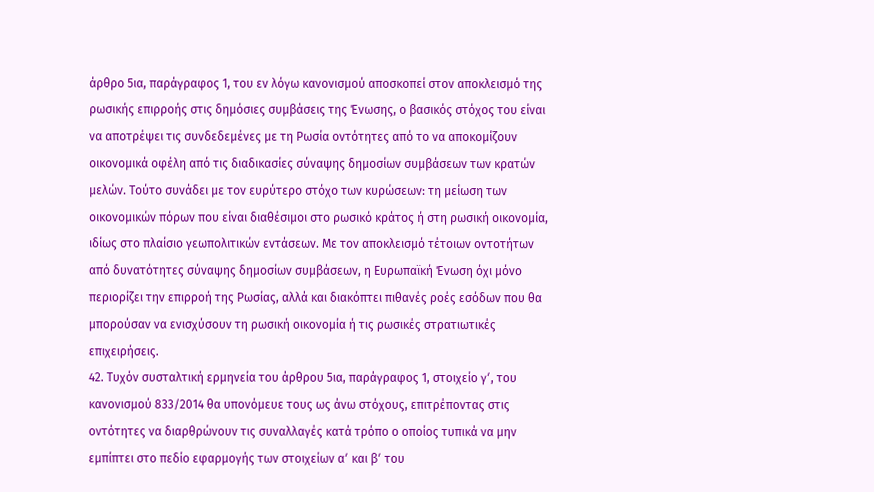άρθρο 5ια, παράγραφος 1, του εν λόγω κανονισμού αποσκοπεί στον αποκλεισμό της ρωσικής επιρροής στις δημόσιες συμβάσεις της Ένωσης, ο βασικός στόχος του είναι να αποτρέψει τις συνδεδεμένες με τη Ρωσία οντότητες από το να αποκομίζουν οικονομικά οφέλη από τις διαδικασίες σύναψης δημοσίων συμβάσεων των κρατών μελών. Τούτο συνάδει με τον ευρύτερο στόχο των κυρώσεων: τη μείωση των οικονομικών πόρων που είναι διαθέσιμοι στο ρωσικό κράτος ή στη ρωσική οικονομία, ιδίως στο πλαίσιο γεωπολιτικών εντάσεων. Με τον αποκλεισμό τέτοιων οντοτήτων από δυνατότητες σύναψης δημοσίων συμβάσεων, η Ευρωπαϊκή Ένωση όχι μόνο περιορίζει την επιρροή της Ρωσίας, αλλά και διακόπτει πιθανές ροές εσόδων που θα μπορούσαν να ενισχύσουν τη ρωσική οικονομία ή τις ρωσικές στρατιωτικές επιχειρήσεις.
42. Τυχόν συσταλτική ερμηνεία του άρθρου 5ια, παράγραφος 1, στοιχείο γʹ, του κανονισμού 833/2014 θα υπονόμευε τους ως άνω στόχους, επιτρέποντας στις οντότητες να διαρθρώνουν τις συναλλαγές κατά τρόπο ο οποίος τυπικά να μην εμπίπτει στο πεδίο εφαρμογής των στοιχείων αʹ και βʹ του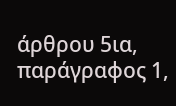άρθρου 5ια, παράγραφος 1,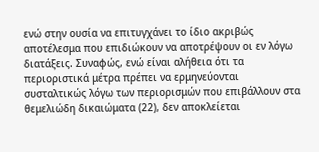ενώ στην ουσία να επιτυγχάνει το ίδιο ακριβώς αποτέλεσμα που επιδιώκουν να αποτρέψουν οι εν λόγω διατάξεις. Συναφώς, ενώ είναι αλήθεια ότι τα περιοριστικά μέτρα πρέπει να ερμηνεύονται συσταλτικώς λόγω των περιορισμών που επιβάλλουν στα θεμελιώδη δικαιώματα (22), δεν αποκλείεται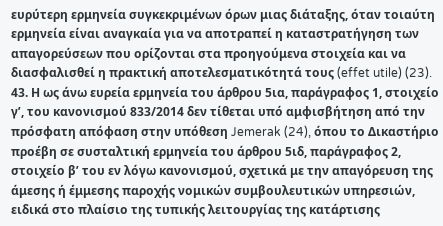ευρύτερη ερμηνεία συγκεκριμένων όρων μιας διάταξης, όταν τοιαύτη ερμηνεία είναι αναγκαία για να αποτραπεί η καταστρατήγηση των απαγορεύσεων που ορίζονται στα προηγούμενα στοιχεία και να διασφαλισθεί η πρακτική αποτελεσματικότητά τους (effet utile) (23).
43. Η ως άνω ευρεία ερμηνεία του άρθρου 5ια, παράγραφος 1, στοιχείο γʹ, του κανονισμού 833/2014 δεν τίθεται υπό αμφισβήτηση από την πρόσφατη απόφαση στην υπόθεση Jemerak (24), όπου το Δικαστήριο προέβη σε συσταλτική ερμηνεία του άρθρου 5ιδ, παράγραφος 2, στοιχείο βʹ του εν λόγω κανονισμού, σχετικά με την απαγόρευση της άμεσης ή έμμεσης παροχής νομικών συμβουλευτικών υπηρεσιών, ειδικά στο πλαίσιο της τυπικής λειτουργίας της κατάρτισης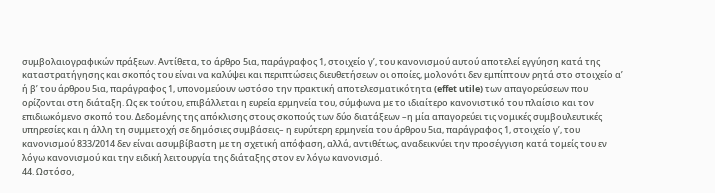συμβολαιογραφικών πράξεων. Αντίθετα, το άρθρο 5ια, παράγραφος 1, στοιχείο γʹ, του κανονισμού αυτού αποτελεί εγγύηση κατά της καταστρατήγησης και σκοπός του είναι να καλύψει και περιπτώσεις διευθετήσεων οι οποίες, μολονότι δεν εμπίπτουν ρητά στο στοιχείο αʹ ή βʹ του άρθρου 5ια, παράγραφος 1, υπονομεύουν ωστόσο την πρακτική αποτελεσματικότητα (effet utile) των απαγορεύσεων που ορίζονται στη διάταξη. Ως εκ τούτου, επιβάλλεται η ευρεία ερμηνεία του, σύμφωνα με το ιδιαίτερο κανονιστικό του πλαίσιο και τον επιδιωκόμενο σκοπό του. Δεδομένης της απόκλισης στους σκοπούς των δύο διατάξεων –η μία απαγορεύει τις νομικές συμβουλευτικές υπηρεσίες και η άλλη τη συμμετοχή σε δημόσιες συμβάσεις– η ευρύτερη ερμηνεία του άρθρου 5ια, παράγραφος 1, στοιχείο γʹ, του κανονισμού 833/2014 δεν είναι ασυμβίβαστη με τη σχετική απόφαση, αλλά, αντιθέτως, αναδεικνύει την προσέγγιση κατά τομείς του εν λόγω κανονισμού και την ειδική λειτουργία της διάταξης στον εν λόγω κανονισμό.
44. Ωστόσο,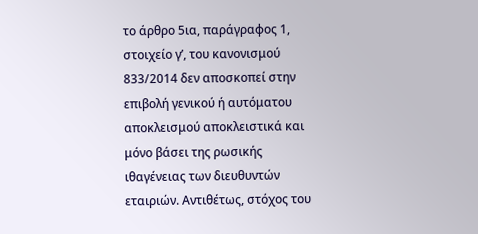το άρθρο 5ια, παράγραφος 1, στοιχείο γʹ, του κανονισμού 833/2014 δεν αποσκοπεί στην επιβολή γενικού ή αυτόματου αποκλεισμού αποκλειστικά και μόνο βάσει της ρωσικής ιθαγένειας των διευθυντών εταιριών. Αντιθέτως, στόχος του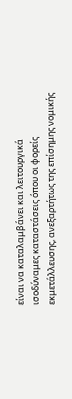είναι να καταλαμβάνει και λειτουργικά ισοδύναμες καταστάσεις όπου οι φορείς εκμετάλλευσης, ανεξαρτήτως της επίσημης νομικής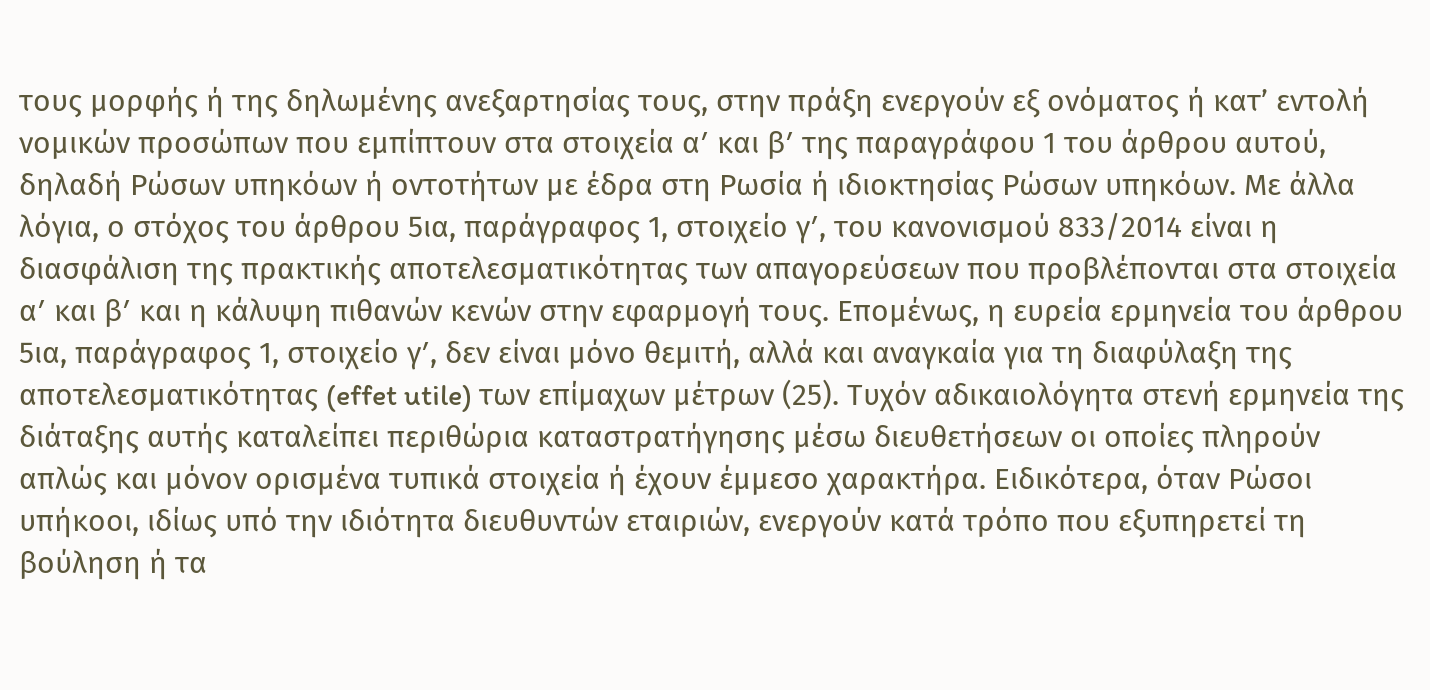τους μορφής ή της δηλωμένης ανεξαρτησίας τους, στην πράξη ενεργούν εξ ονόματος ή κατ’ εντολή νομικών προσώπων που εμπίπτουν στα στοιχεία αʹ και βʹ της παραγράφου 1 του άρθρου αυτού, δηλαδή Ρώσων υπηκόων ή οντοτήτων με έδρα στη Ρωσία ή ιδιοκτησίας Ρώσων υπηκόων. Με άλλα λόγια, ο στόχος του άρθρου 5ια, παράγραφος 1, στοιχείο γʹ, του κανονισμού 833/2014 είναι η διασφάλιση της πρακτικής αποτελεσματικότητας των απαγορεύσεων που προβλέπονται στα στοιχεία αʹ και βʹ και η κάλυψη πιθανών κενών στην εφαρμογή τους. Επομένως, η ευρεία ερμηνεία του άρθρου 5ια, παράγραφος 1, στοιχείο γʹ, δεν είναι μόνο θεμιτή, αλλά και αναγκαία για τη διαφύλαξη της αποτελεσματικότητας (effet utile) των επίμαχων μέτρων (25). Τυχόν αδικαιολόγητα στενή ερμηνεία της διάταξης αυτής καταλείπει περιθώρια καταστρατήγησης μέσω διευθετήσεων οι οποίες πληρούν απλώς και μόνον ορισμένα τυπικά στοιχεία ή έχουν έμμεσο χαρακτήρα. Ειδικότερα, όταν Ρώσοι υπήκοοι, ιδίως υπό την ιδιότητα διευθυντών εταιριών, ενεργούν κατά τρόπο που εξυπηρετεί τη βούληση ή τα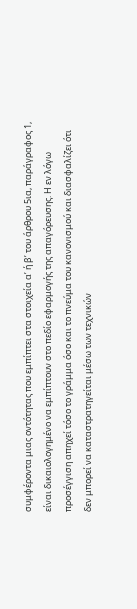συμφέροντα μιας οντότητας που εμπίπτει στα στοιχεία αʹ ή βʹ του άρθρου 5ια, παράγραφος 1, είναι δικαιολογημένο να εμπίπτουν στο πεδίο εφαρμογής της απαγόρευσης. Η εν λόγω προσέγγιση απηχεί τόσο το γράμμα όσο και το πνεύμα του κανονισμού και διασφαλίζει ότι δεν μπορεί να καταστρατηγείται μέσω των τεχνικών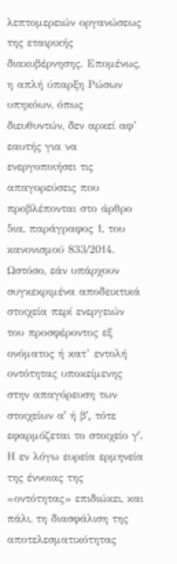λεπτομερειών οργανώσεως της εταιρικής διακυβέρνησης. Επομένως, η απλή ύπαρξη Ρώσων υπηκόων, όπως διευθυντών, δεν αρκεί αφ’ εαυτής για να ενεργοποιήσει τις απαγορεύσεις που προβλέπονται στο άρθρο 5ια, παράγραφος 1, του κανονισμού 833/2014. Ωστόσο, εάν υπάρχουν συγκεκριμένα αποδεικτικά στοιχεία περί ενεργειών του προσφέροντος εξ ονόματος ή κατ’ εντολή οντότητας υποκείμενης στην απαγόρευση των στοιχείων αʹ ή βʹ, τότε εφαρμόζεται το στοιχείο γʹ. Η εν λόγω ευρεία ερμηνεία της έννοιας της «οντότητας» επιδιώκει, και πάλι, τη διασφάλιση της αποτελεσματικότητας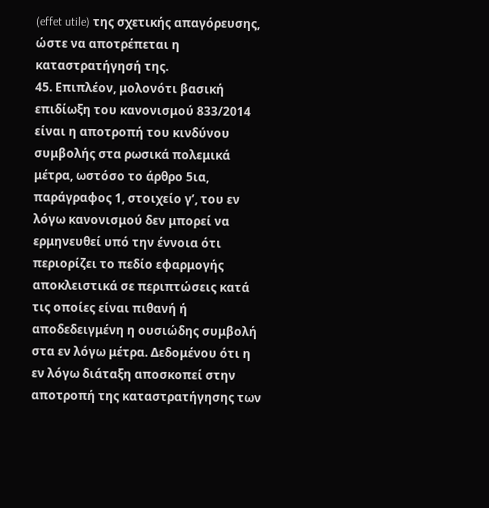(effet utile) της σχετικής απαγόρευσης, ώστε να αποτρέπεται η καταστρατήγησή της.
45. Επιπλέον, μολονότι βασική επιδίωξη του κανονισμού 833/2014 είναι η αποτροπή του κινδύνου συμβολής στα ρωσικά πολεμικά μέτρα, ωστόσο το άρθρο 5ια, παράγραφος 1, στοιχείο γʹ, του εν λόγω κανονισμού δεν μπορεί να ερμηνευθεί υπό την έννοια ότι περιορίζει το πεδίο εφαρμογής αποκλειστικά σε περιπτώσεις κατά τις οποίες είναι πιθανή ή αποδεδειγμένη η ουσιώδης συμβολή στα εν λόγω μέτρα. Δεδομένου ότι η εν λόγω διάταξη αποσκοπεί στην αποτροπή της καταστρατήγησης των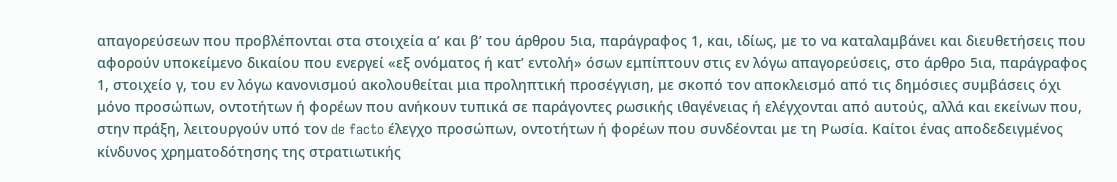απαγορεύσεων που προβλέπονται στα στοιχεία αʹ και βʹ του άρθρου 5ια, παράγραφος 1, και, ιδίως, με το να καταλαμβάνει και διευθετήσεις που αφορούν υποκείμενο δικαίου που ενεργεί «εξ ονόματος ή κατ’ εντολή» όσων εμπίπτουν στις εν λόγω απαγορεύσεις, στο άρθρο 5ια, παράγραφος 1, στοιχείο γ, του εν λόγω κανονισμού ακολουθείται μια προληπτική προσέγγιση, με σκοπό τον αποκλεισμό από τις δημόσιες συμβάσεις όχι μόνο προσώπων, οντοτήτων ή φορέων που ανήκουν τυπικά σε παράγοντες ρωσικής ιθαγένειας ή ελέγχονται από αυτούς, αλλά και εκείνων που, στην πράξη, λειτουργούν υπό τον de facto έλεγχο προσώπων, οντοτήτων ή φορέων που συνδέονται με τη Ρωσία. Καίτοι ένας αποδεδειγμένος κίνδυνος χρηματοδότησης της στρατιωτικής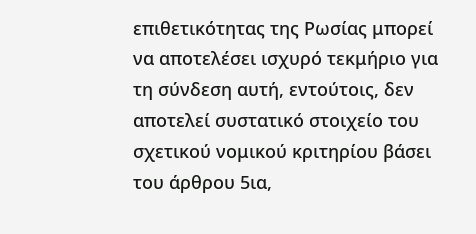επιθετικότητας της Ρωσίας μπορεί να αποτελέσει ισχυρό τεκμήριο για τη σύνδεση αυτή, εντούτοις, δεν αποτελεί συστατικό στοιχείο του σχετικού νομικού κριτηρίου βάσει του άρθρου 5ια,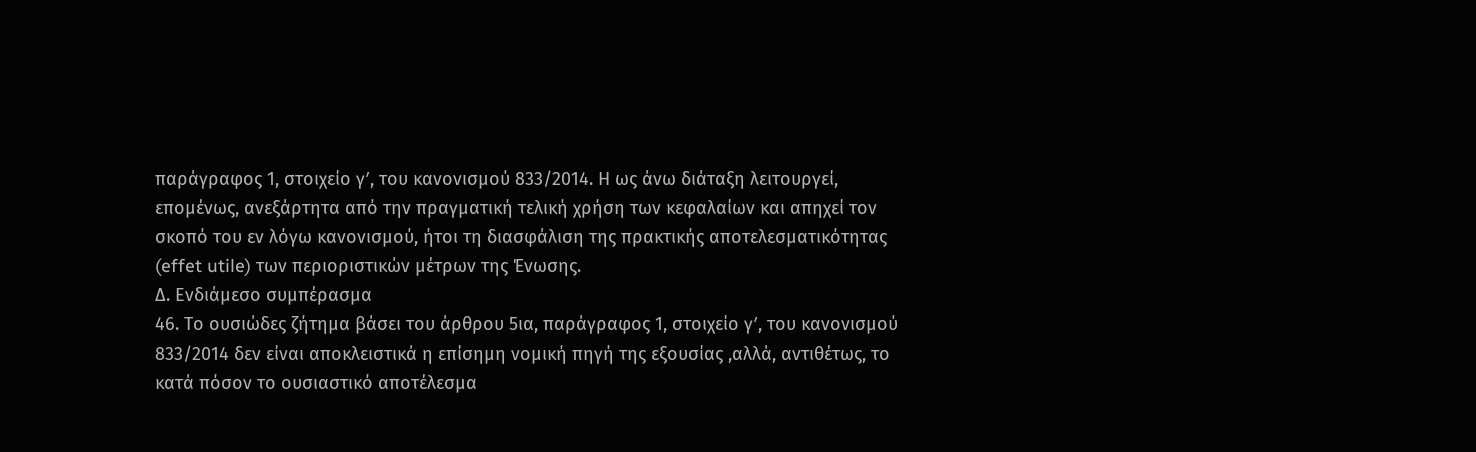παράγραφος 1, στοιχείο γʹ, του κανονισμού 833/2014. Η ως άνω διάταξη λειτουργεί, επομένως, ανεξάρτητα από την πραγματική τελική χρήση των κεφαλαίων και απηχεί τον σκοπό του εν λόγω κανονισμού, ήτοι τη διασφάλιση της πρακτικής αποτελεσματικότητας (effet utile) των περιοριστικών μέτρων της Ένωσης.
Δ. Ενδιάμεσο συμπέρασμα
46. Το ουσιώδες ζήτημα βάσει του άρθρου 5ια, παράγραφος 1, στοιχείο γʹ, του κανονισμού 833/2014 δεν είναι αποκλειστικά η επίσημη νομική πηγή της εξουσίας ,αλλά, αντιθέτως, το κατά πόσον το ουσιαστικό αποτέλεσμα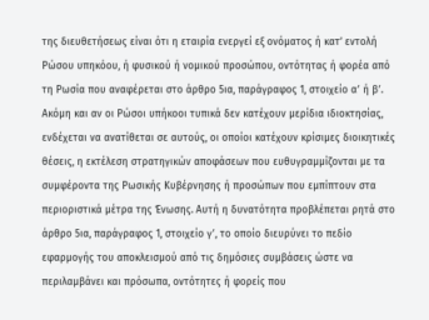της διευθετήσεως είναι ότι η εταιρία ενεργεί εξ ονόματος ή κατ’ εντολή Ρώσου υπηκόου, ή φυσικού ή νομικού προσώπου, οντότητας ή φορέα από τη Ρωσία που αναφέρεται στο άρθρο 5ια, παράγραφος 1, στοιχείο αʹ ή βʹ. Ακόμη και αν οι Ρώσοι υπήκοοι τυπικά δεν κατέχουν μερίδια ιδιοκτησίας, ενδέχεται να ανατίθεται σε αυτούς, οι οποίοι κατέχουν κρίσιμες διοικητικές θέσεις, η εκτέλεση στρατηγικών αποφάσεων που ευθυγραμμίζονται με τα συμφέροντα της Ρωσικής Κυβέρνησης ή προσώπων που εμπίπτουν στα περιοριστικά μέτρα της Ένωσης. Αυτή η δυνατότητα προβλέπεται ρητά στο άρθρο 5ια, παράγραφος 1, στοιχείο γʹ, το οποίο διευρύνει το πεδίο εφαρμογής του αποκλεισμού από τις δημόσιες συμβάσεις ώστε να περιλαμβάνει και πρόσωπα, οντότητες ή φορείς που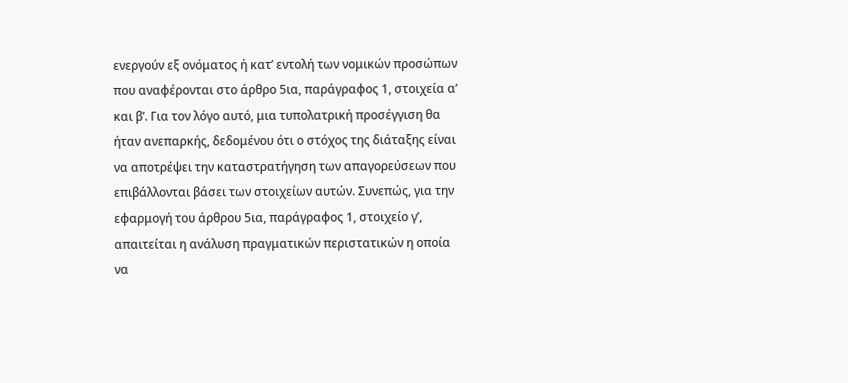ενεργούν εξ ονόματος ή κατ’ εντολή των νομικών προσώπων που αναφέρονται στο άρθρο 5ια, παράγραφος 1, στοιχεία αʹ και βʹ. Για τον λόγο αυτό, μια τυπολατρική προσέγγιση θα ήταν ανεπαρκής, δεδομένου ότι ο στόχος της διάταξης είναι να αποτρέψει την καταστρατήγηση των απαγορεύσεων που επιβάλλονται βάσει των στοιχείων αυτών. Συνεπώς, για την εφαρμογή του άρθρου 5ια, παράγραφος 1, στοιχείο γʹ, απαιτείται η ανάλυση πραγματικών περιστατικών η οποία να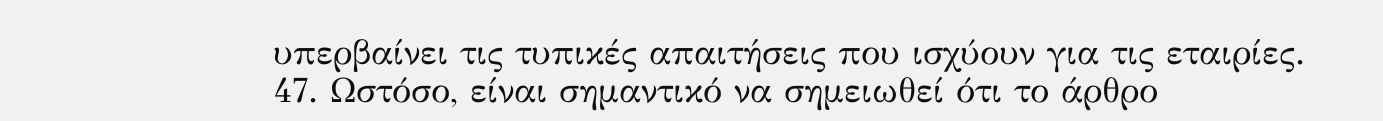υπερβαίνει τις τυπικές απαιτήσεις που ισχύουν για τις εταιρίες.
47. Ωστόσο, είναι σημαντικό να σημειωθεί ότι το άρθρο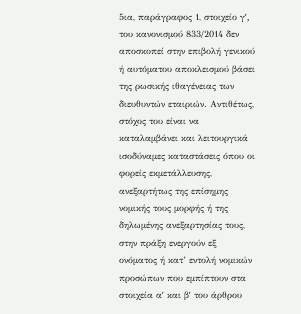5ια, παράγραφος 1, στοιχείο γʹ, του κανονισμού 833/2014 δεν αποσκοπεί στην επιβολή γενικού ή αυτόματου αποκλεισμού βάσει της ρωσικής ιθαγένειας των διευθυντών εταιριών. Αντιθέτως, στόχος του είναι να καταλαμβάνει και λειτουργικά ισοδύναμες καταστάσεις όπου οι φορείς εκμετάλλευσης, ανεξαρτήτως της επίσημης νομικής τους μορφής ή της δηλωμένης ανεξαρτησίας τους, στην πράξη ενεργούν εξ ονόματος ή κατ’ εντολή νομικών προσώπων που εμπίπτουν στα στοιχεία αʹ και βʹ του άρθρου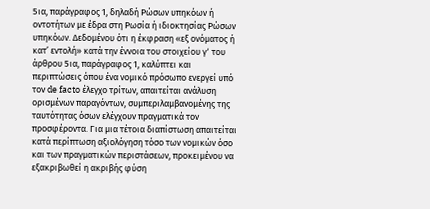5ια, παράγραφος 1, δηλαδή Ρώσων υπηκόων ή οντοτήτων με έδρα στη Ρωσία ή ιδιοκτησίας Ρώσων υπηκόων. Δεδομένου ότι η έκφραση «εξ ονόματος ή κατ’ εντολή» κατά την έννοια του στοιχείου γʹ του άρθρου 5ια, παράγραφος 1, καλύπτει και περιπτώσεις όπου ένα νομικό πρόσωπο ενεργεί υπό τον de facto έλεγχο τρίτων, απαιτείται ανάλυση ορισμένων παραγόντων, συμπεριλαμβανομένης της ταυτότητας όσων ελέγχουν πραγματικά τον προσφέροντα. Για μια τέτοια διαπίστωση απαιτείται κατά περίπτωση αξιολόγηση τόσο των νομικών όσο και των πραγματικών περιστάσεων, προκειμένου να εξακριβωθεί η ακριβής φύση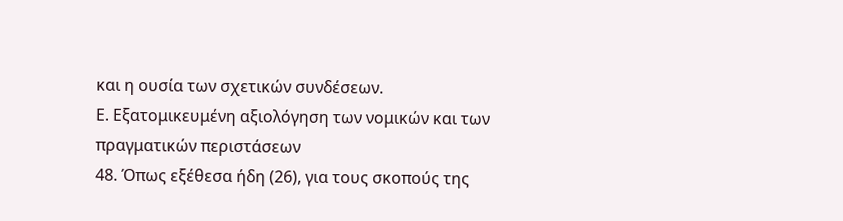και η ουσία των σχετικών συνδέσεων.
Ε. Εξατομικευμένη αξιολόγηση των νομικών και των πραγματικών περιστάσεων
48. Όπως εξέθεσα ήδη (26), για τους σκοπούς της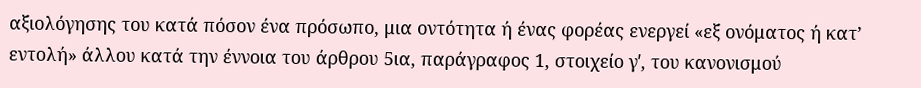αξιολόγησης του κατά πόσον ένα πρόσωπο, μια οντότητα ή ένας φορέας ενεργεί «εξ ονόματος ή κατ’ εντολή» άλλου κατά την έννοια του άρθρου 5ια, παράγραφος 1, στοιχείο γʹ, του κανονισμού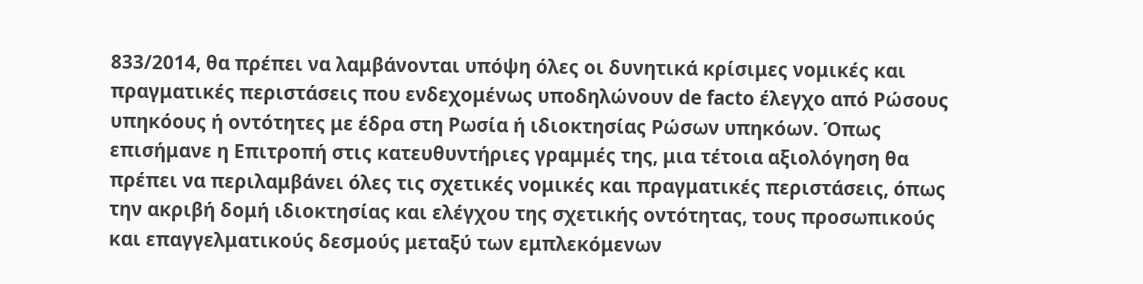833/2014, θα πρέπει να λαμβάνονται υπόψη όλες οι δυνητικά κρίσιμες νομικές και πραγματικές περιστάσεις που ενδεχομένως υποδηλώνουν de facto έλεγχο από Ρώσους υπηκόους ή οντότητες με έδρα στη Ρωσία ή ιδιοκτησίας Ρώσων υπηκόων. Όπως επισήμανε η Επιτροπή στις κατευθυντήριες γραμμές της, μια τέτοια αξιολόγηση θα πρέπει να περιλαμβάνει όλες τις σχετικές νομικές και πραγματικές περιστάσεις, όπως την ακριβή δομή ιδιοκτησίας και ελέγχου της σχετικής οντότητας, τους προσωπικούς και επαγγελματικούς δεσμούς μεταξύ των εμπλεκόμενων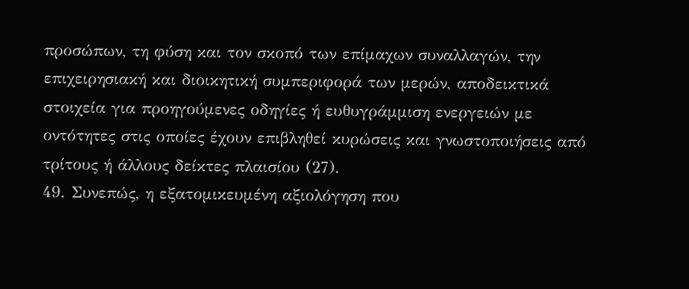προσώπων, τη φύση και τον σκοπό των επίμαχων συναλλαγών, την επιχειρησιακή και διοικητική συμπεριφορά των μερών, αποδεικτικά στοιχεία για προηγούμενες οδηγίες ή ευθυγράμμιση ενεργειών με οντότητες στις οποίες έχουν επιβληθεί κυρώσεις και γνωστοποιήσεις από τρίτους ή άλλους δείκτες πλαισίου (27).
49. Συνεπώς, η εξατομικευμένη αξιολόγηση που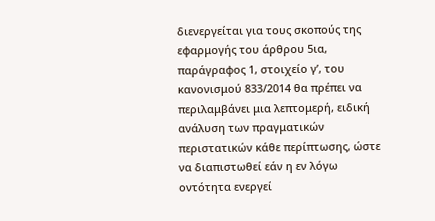διενεργείται για τους σκοπούς της εφαρμογής του άρθρου 5ια, παράγραφος 1, στοιχείο γʹ, του κανονισμού 833/2014 θα πρέπει να περιλαμβάνει μια λεπτομερή, ειδική ανάλυση των πραγματικών περιστατικών κάθε περίπτωσης, ώστε να διαπιστωθεί εάν η εν λόγω οντότητα ενεργεί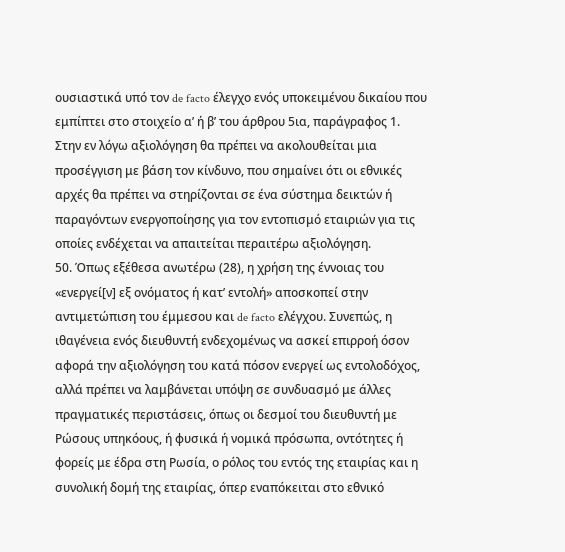ουσιαστικά υπό τον de facto έλεγχο ενός υποκειμένου δικαίου που εμπίπτει στο στοιχείο αʹ ή βʹ του άρθρου 5ια, παράγραφος 1. Στην εν λόγω αξιολόγηση θα πρέπει να ακολουθείται μια προσέγγιση με βάση τον κίνδυνο, που σημαίνει ότι οι εθνικές αρχές θα πρέπει να στηρίζονται σε ένα σύστημα δεικτών ή παραγόντων ενεργοποίησης για τον εντοπισμό εταιριών για τις οποίες ενδέχεται να απαιτείται περαιτέρω αξιολόγηση.
50. Όπως εξέθεσα ανωτέρω (28), η χρήση της έννοιας του «ενεργεί[ν] εξ ονόματος ή κατ’ εντολή» αποσκοπεί στην αντιμετώπιση του έμμεσου και de facto ελέγχου. Συνεπώς, η ιθαγένεια ενός διευθυντή ενδεχομένως να ασκεί επιρροή όσον αφορά την αξιολόγηση του κατά πόσον ενεργεί ως εντολοδόχος, αλλά πρέπει να λαμβάνεται υπόψη σε συνδυασμό με άλλες πραγματικές περιστάσεις, όπως οι δεσμοί του διευθυντή με Ρώσους υπηκόους, ή φυσικά ή νομικά πρόσωπα, οντότητες ή φορείς με έδρα στη Ρωσία, ο ρόλος του εντός της εταιρίας και η συνολική δομή της εταιρίας, όπερ εναπόκειται στο εθνικό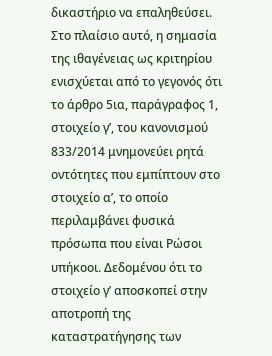δικαστήριο να επαληθεύσει. Στο πλαίσιο αυτό, η σημασία της ιθαγένειας ως κριτηρίου ενισχύεται από το γεγονός ότι το άρθρο 5ια, παράγραφος 1, στοιχείο γʹ, του κανονισμού 833/2014 μνημονεύει ρητά οντότητες που εμπίπτουν στο στοιχείο αʹ, το οποίο περιλαμβάνει φυσικά πρόσωπα που είναι Ρώσοι υπήκοοι. Δεδομένου ότι το στοιχείο γʹ αποσκοπεί στην αποτροπή της καταστρατήγησης των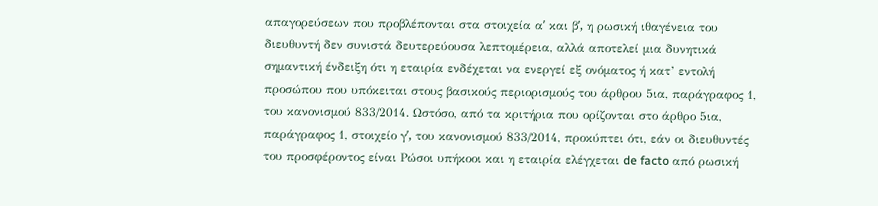απαγορεύσεων που προβλέπονται στα στοιχεία αʹ και βʹ, η ρωσική ιθαγένεια του διευθυντή δεν συνιστά δευτερεύουσα λεπτομέρεια, αλλά αποτελεί μια δυνητικά σημαντική ένδειξη ότι η εταιρία ενδέχεται να ενεργεί εξ ονόματος ή κατ’ εντολή προσώπου που υπόκειται στους βασικούς περιορισμούς του άρθρου 5ια, παράγραφος 1, του κανονισμού 833/2014. Ωστόσο, από τα κριτήρια που ορίζονται στο άρθρο 5ια, παράγραφος 1, στοιχείο γʹ, του κανονισμού 833/2014, προκύπτει ότι, εάν οι διευθυντές του προσφέροντος είναι Ρώσοι υπήκοοι και η εταιρία ελέγχεται de facto από ρωσική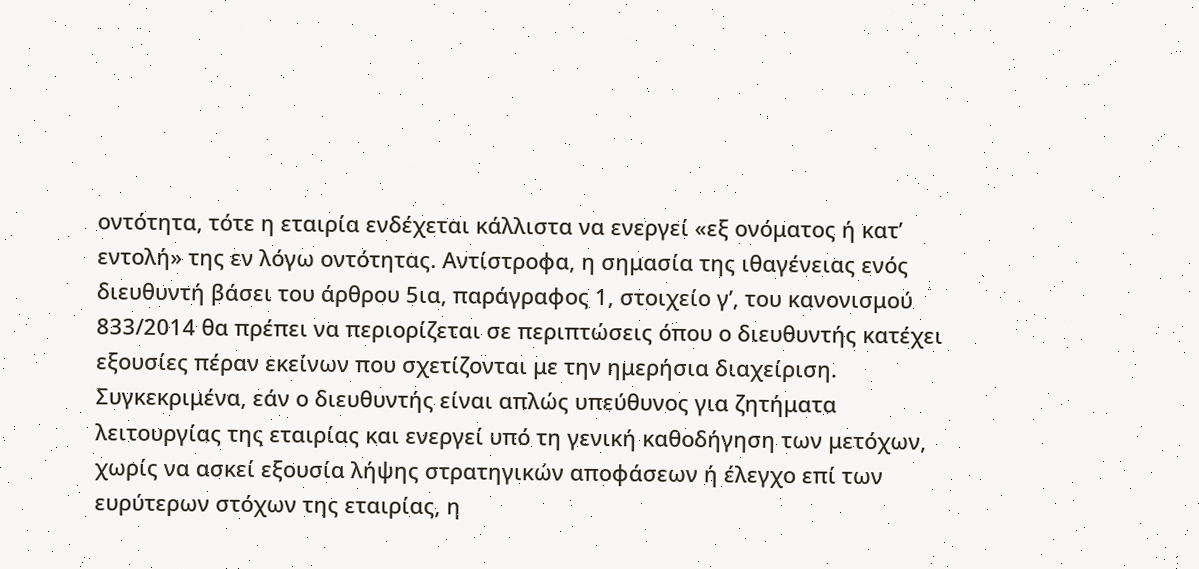οντότητα, τότε η εταιρία ενδέχεται κάλλιστα να ενεργεί «εξ ονόματος ή κατ’ εντολή» της εν λόγω οντότητας. Αντίστροφα, η σημασία της ιθαγένειας ενός διευθυντή βάσει του άρθρου 5ια, παράγραφος 1, στοιχείο γʹ, του κανονισμού 833/2014 θα πρέπει να περιορίζεται σε περιπτώσεις όπου ο διευθυντής κατέχει εξουσίες πέραν εκείνων που σχετίζονται με την ημερήσια διαχείριση. Συγκεκριμένα, εάν ο διευθυντής είναι απλώς υπεύθυνος για ζητήματα λειτουργίας της εταιρίας και ενεργεί υπό τη γενική καθοδήγηση των μετόχων, χωρίς να ασκεί εξουσία λήψης στρατηγικών αποφάσεων ή έλεγχο επί των ευρύτερων στόχων της εταιρίας, η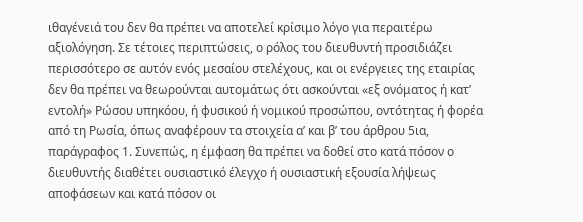ιθαγένειά του δεν θα πρέπει να αποτελεί κρίσιμο λόγο για περαιτέρω αξιολόγηση. Σε τέτοιες περιπτώσεις, ο ρόλος του διευθυντή προσιδιάζει περισσότερο σε αυτόν ενός μεσαίου στελέχους, και οι ενέργειες της εταιρίας δεν θα πρέπει να θεωρούνται αυτομάτως ότι ασκούνται «εξ ονόματος ή κατ’ εντολή» Ρώσου υπηκόου, ή φυσικού ή νομικού προσώπου, οντότητας ή φορέα από τη Ρωσία, όπως αναφέρουν τα στοιχεία αʹ και βʹ του άρθρου 5ια, παράγραφος 1. Συνεπώς, η έμφαση θα πρέπει να δοθεί στο κατά πόσον ο διευθυντής διαθέτει ουσιαστικό έλεγχο ή ουσιαστική εξουσία λήψεως αποφάσεων και κατά πόσον οι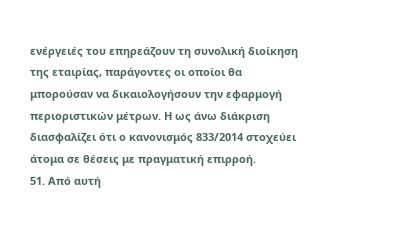ενέργειές του επηρεάζουν τη συνολική διοίκηση της εταιρίας, παράγοντες οι οποίοι θα μπορούσαν να δικαιολογήσουν την εφαρμογή περιοριστικών μέτρων. Η ως άνω διάκριση διασφαλίζει ότι ο κανονισμός 833/2014 στοχεύει άτομα σε θέσεις με πραγματική επιρροή.
51. Από αυτή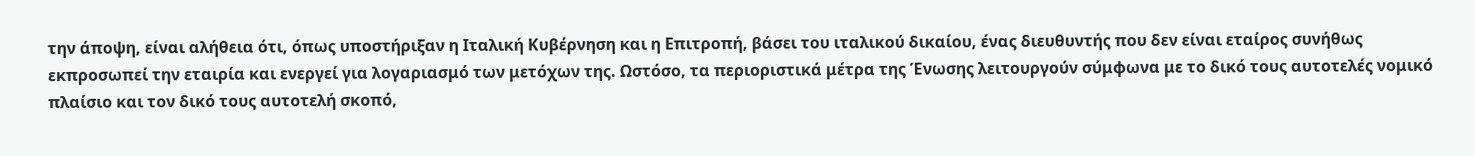την άποψη, είναι αλήθεια ότι, όπως υποστήριξαν η Ιταλική Κυβέρνηση και η Επιτροπή, βάσει του ιταλικού δικαίου, ένας διευθυντής που δεν είναι εταίρος συνήθως εκπροσωπεί την εταιρία και ενεργεί για λογαριασμό των μετόχων της. Ωστόσο, τα περιοριστικά μέτρα της Ένωσης λειτουργούν σύμφωνα με το δικό τους αυτοτελές νομικό πλαίσιο και τον δικό τους αυτοτελή σκοπό,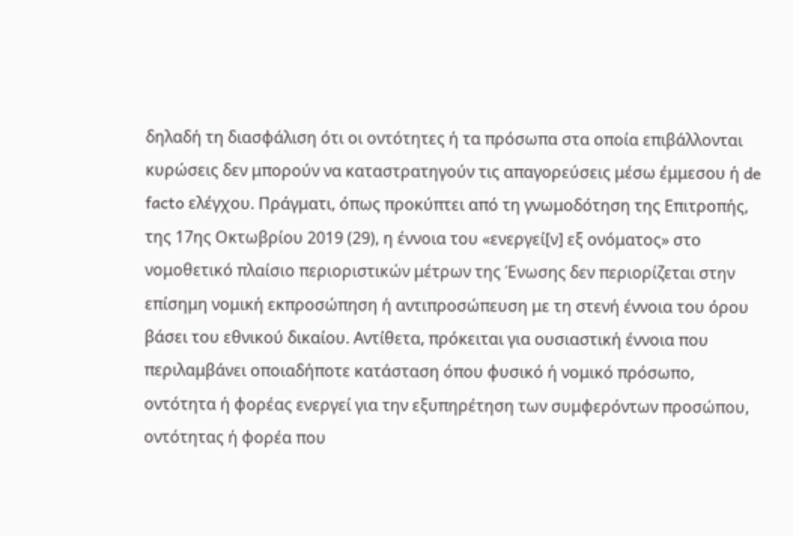δηλαδή τη διασφάλιση ότι οι οντότητες ή τα πρόσωπα στα οποία επιβάλλονται κυρώσεις δεν μπορούν να καταστρατηγούν τις απαγορεύσεις μέσω έμμεσου ή de facto ελέγχου. Πράγματι, όπως προκύπτει από τη γνωμοδότηση της Επιτροπής, της 17ης Οκτωβρίου 2019 (29), η έννοια του «ενεργεί[ν] εξ ονόματος» στο νομοθετικό πλαίσιο περιοριστικών μέτρων της Ένωσης δεν περιορίζεται στην επίσημη νομική εκπροσώπηση ή αντιπροσώπευση με τη στενή έννοια του όρου βάσει του εθνικού δικαίου. Αντίθετα, πρόκειται για ουσιαστική έννοια που περιλαμβάνει οποιαδήποτε κατάσταση όπου φυσικό ή νομικό πρόσωπο, οντότητα ή φορέας ενεργεί για την εξυπηρέτηση των συμφερόντων προσώπου, οντότητας ή φορέα που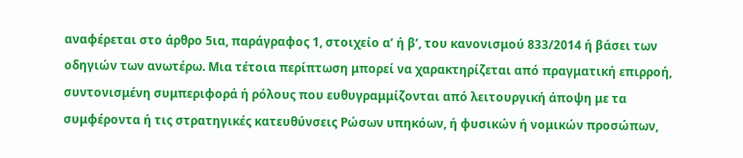αναφέρεται στο άρθρο 5ια, παράγραφος 1, στοιχείο αʹ ή βʹ, του κανονισμού 833/2014 ή βάσει των οδηγιών των ανωτέρω. Μια τέτοια περίπτωση μπορεί να χαρακτηρίζεται από πραγματική επιρροή, συντονισμένη συμπεριφορά ή ρόλους που ευθυγραμμίζονται από λειτουργική άποψη με τα συμφέροντα ή τις στρατηγικές κατευθύνσεις Ρώσων υπηκόων, ή φυσικών ή νομικών προσώπων,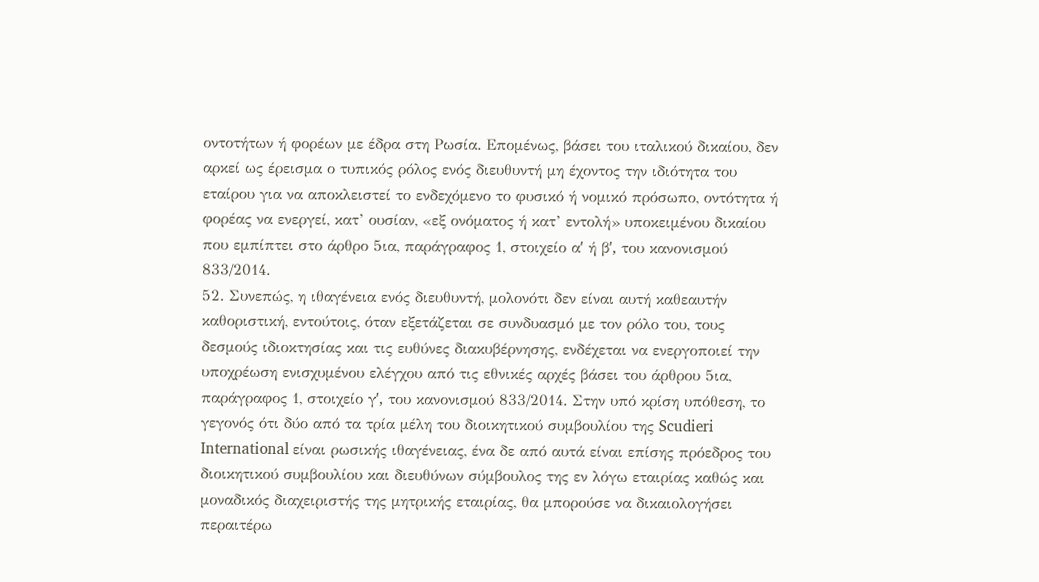οντοτήτων ή φορέων με έδρα στη Ρωσία. Επομένως, βάσει του ιταλικού δικαίου, δεν αρκεί ως έρεισμα ο τυπικός ρόλος ενός διευθυντή μη έχοντος την ιδιότητα του εταίρου για να αποκλειστεί το ενδεχόμενο το φυσικό ή νομικό πρόσωπο, οντότητα ή φορέας να ενεργεί, κατ’ ουσίαν, «εξ ονόματος ή κατ’ εντολή» υποκειμένου δικαίου που εμπίπτει στο άρθρο 5ια, παράγραφος 1, στοιχείο αʹ ή βʹ, του κανονισμού 833/2014.
52. Συνεπώς, η ιθαγένεια ενός διευθυντή, μολονότι δεν είναι αυτή καθεαυτήν καθοριστική, εντούτοις, όταν εξετάζεται σε συνδυασμό με τον ρόλο του, τους δεσμούς ιδιοκτησίας και τις ευθύνες διακυβέρνησης, ενδέχεται να ενεργοποιεί την υποχρέωση ενισχυμένου ελέγχου από τις εθνικές αρχές βάσει του άρθρου 5ια, παράγραφος 1, στοιχείο γʹ, του κανονισμού 833/2014. Στην υπό κρίση υπόθεση, το γεγονός ότι δύο από τα τρία μέλη του διοικητικού συμβουλίου της Scudieri International είναι ρωσικής ιθαγένειας, ένα δε από αυτά είναι επίσης πρόεδρος του διοικητικού συμβουλίου και διευθύνων σύμβουλος της εν λόγω εταιρίας καθώς και μοναδικός διαχειριστής της μητρικής εταιρίας, θα μπορούσε να δικαιολογήσει περαιτέρω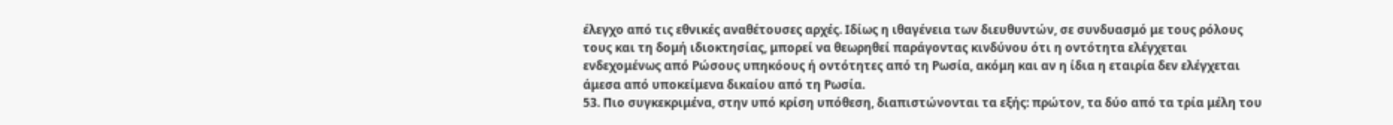έλεγχο από τις εθνικές αναθέτουσες αρχές. Ιδίως η ιθαγένεια των διευθυντών, σε συνδυασμό με τους ρόλους τους και τη δομή ιδιοκτησίας, μπορεί να θεωρηθεί παράγοντας κινδύνου ότι η οντότητα ελέγχεται ενδεχομένως από Ρώσους υπηκόους ή οντότητες από τη Ρωσία, ακόμη και αν η ίδια η εταιρία δεν ελέγχεται άμεσα από υποκείμενα δικαίου από τη Ρωσία.
53. Πιο συγκεκριμένα, στην υπό κρίση υπόθεση, διαπιστώνονται τα εξής: πρώτον, τα δύο από τα τρία μέλη του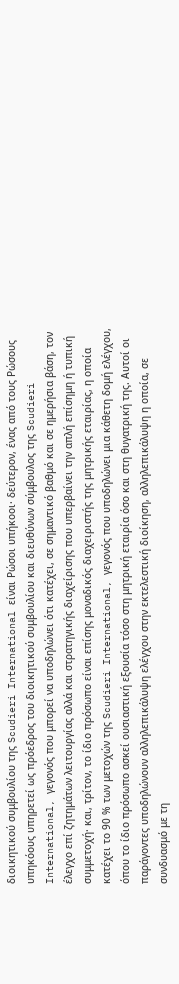διοικητικού συμβουλίου της Scudieri International είναι Ρώσοι υπήκοοι· δεύτερον, ένας από τους Ρώσους υπηκόους υπηρετεί ως πρόεδρος του διοικητικού συμβουλίου και διευθύνων σύμβουλος της Scudieri International, γεγονός που μπορεί να υποδηλώνει ότι κατέχει, σε σημαντικό βαθμό και σε ημερήσια βάση, τον έλεγχο επί ζητημάτων λειτουργίας αλλά και στρατηγικής διαχείρισης που υπερβαίνει την απλή επίσημη ή τυπική συμμετοχή· και, τρίτον, το ίδιο πρόσωπο είναι επίσης μοναδικός διαχειριστής της μητρικής εταιρίας, η οποία κατέχει το 90 % των μετοχών της Scudieri International, γεγονός που υποδηλώνει μια κάθετη δομή ελέγχου, όπου το ίδιο πρόσωπο ασκεί ουσιαστική εξουσία τόσο στη μητρική εταιρία όσο και στη θυγατρική της. Αυτοί οι παράγοντες υποδηλώνουν αλληλεπικάλυψη ελέγχου στην εκτελεστική διοίκηση, αλληλεπικάλυψη η οποία, σε συνδυασμό με τη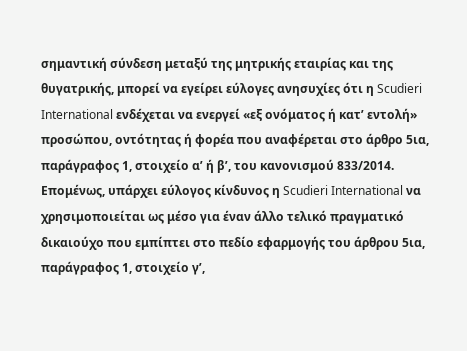σημαντική σύνδεση μεταξύ της μητρικής εταιρίας και της θυγατρικής, μπορεί να εγείρει εύλογες ανησυχίες ότι η Scudieri International ενδέχεται να ενεργεί «εξ ονόματος ή κατ’ εντολή» προσώπου, οντότητας ή φορέα που αναφέρεται στο άρθρο 5ια, παράγραφος 1, στοιχείο αʹ ή βʹ, του κανονισμού 833/2014. Επομένως, υπάρχει εύλογος κίνδυνος η Scudieri International να χρησιμοποιείται ως μέσο για έναν άλλο τελικό πραγματικό δικαιούχο που εμπίπτει στο πεδίο εφαρμογής του άρθρου 5ια, παράγραφος 1, στοιχείο γʹ,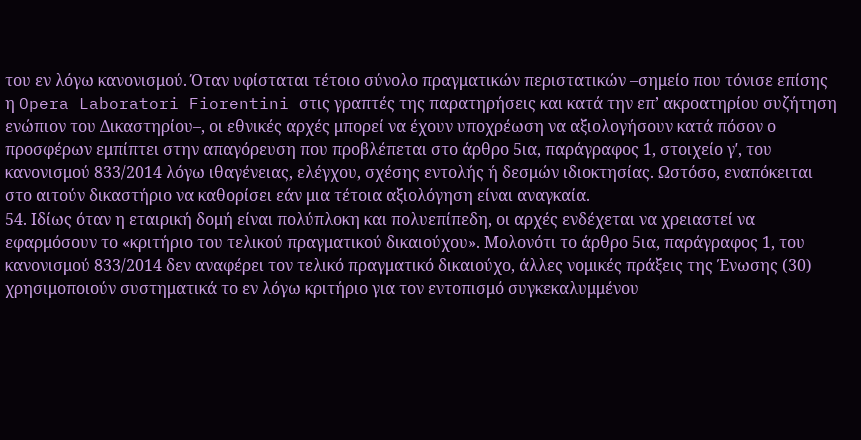του εν λόγω κανονισμού. Όταν υφίσταται τέτοιο σύνολο πραγματικών περιστατικών –σημείο που τόνισε επίσης η Opera Laboratori Fiorentini στις γραπτές της παρατηρήσεις και κατά την επ’ ακροατηρίου συζήτηση ενώπιον του Δικαστηρίου–, οι εθνικές αρχές μπορεί να έχουν υποχρέωση να αξιολογήσουν κατά πόσον ο προσφέρων εμπίπτει στην απαγόρευση που προβλέπεται στο άρθρο 5ια, παράγραφος 1, στοιχείο γʹ, του κανονισμού 833/2014 λόγω ιθαγένειας, ελέγχου, σχέσης εντολής ή δεσμών ιδιοκτησίας. Ωστόσο, εναπόκειται στο αιτούν δικαστήριο να καθορίσει εάν μια τέτοια αξιολόγηση είναι αναγκαία.
54. Ιδίως όταν η εταιρική δομή είναι πολύπλοκη και πολυεπίπεδη, οι αρχές ενδέχεται να χρειαστεί να εφαρμόσουν το «κριτήριο του τελικού πραγματικού δικαιούχου». Μολονότι το άρθρο 5ια, παράγραφος 1, του κανονισμού 833/2014 δεν αναφέρει τον τελικό πραγματικό δικαιούχο, άλλες νομικές πράξεις της Ένωσης (30) χρησιμοποιούν συστηματικά το εν λόγω κριτήριο για τον εντοπισμό συγκεκαλυμμένου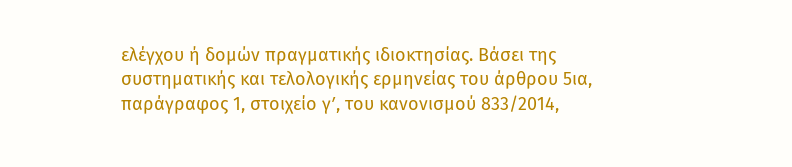ελέγχου ή δομών πραγματικής ιδιοκτησίας. Βάσει της συστηματικής και τελολογικής ερμηνείας του άρθρου 5ια, παράγραφος 1, στοιχείο γʹ, του κανονισμού 833/2014,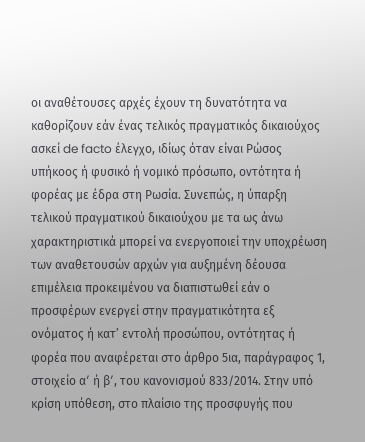οι αναθέτουσες αρχές έχουν τη δυνατότητα να καθορίζουν εάν ένας τελικός πραγματικός δικαιούχος ασκεί de facto έλεγχο, ιδίως όταν είναι Ρώσος υπήκοος ή φυσικό ή νομικό πρόσωπο, οντότητα ή φορέας με έδρα στη Ρωσία. Συνεπώς, η ύπαρξη τελικού πραγματικού δικαιούχου με τα ως άνω χαρακτηριστικά μπορεί να ενεργοποιεί την υποχρέωση των αναθετουσών αρχών για αυξημένη δέουσα επιμέλεια προκειμένου να διαπιστωθεί εάν ο προσφέρων ενεργεί στην πραγματικότητα εξ ονόματος ή κατ’ εντολή προσώπου, οντότητας ή φορέα που αναφέρεται στο άρθρο 5ια, παράγραφος 1, στοιχείο αʹ ή βʹ, του κανονισμού 833/2014. Στην υπό κρίση υπόθεση, στο πλαίσιο της προσφυγής που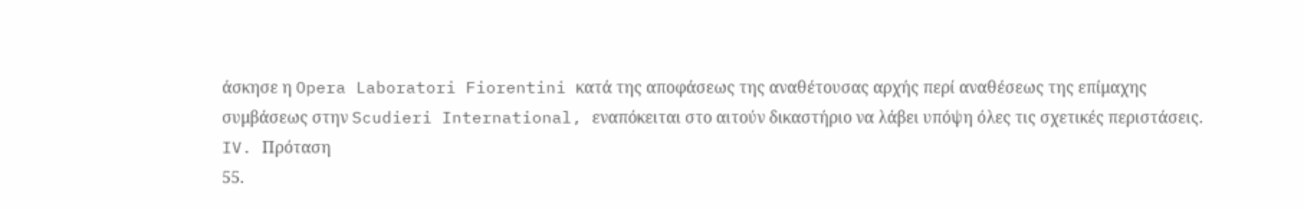άσκησε η Opera Laboratori Fiorentini κατά της αποφάσεως της αναθέτουσας αρχής περί αναθέσεως της επίμαχης συμβάσεως στην Scudieri International, εναπόκειται στο αιτούν δικαστήριο να λάβει υπόψη όλες τις σχετικές περιστάσεις.
IV. Πρόταση
55.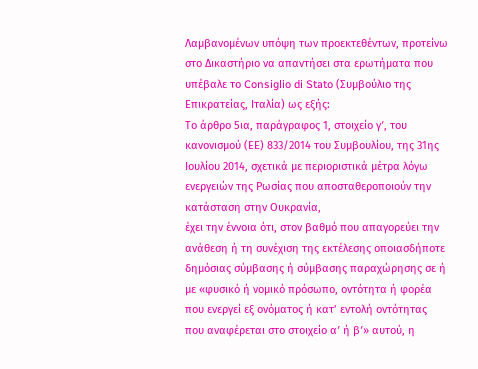Λαμβανομένων υπόψη των προεκτεθέντων, προτείνω στο Δικαστήριο να απαντήσει στα ερωτήματα που υπέβαλε το Consiglio di Stato (Συμβούλιο της Επικρατείας, Ιταλία) ως εξής:
Το άρθρο 5ια, παράγραφος 1, στοιχείο γʹ, του κανονισμού (ΕΕ) 833/2014 του Συμβουλίου, της 31ης Ιουλίου 2014, σχετικά με περιοριστικά μέτρα λόγω ενεργειών της Ρωσίας που αποσταθεροποιούν την κατάσταση στην Ουκρανία,
έχει την έννοια ότι, στον βαθμό που απαγορεύει την ανάθεση ή τη συνέχιση της εκτέλεσης οποιασδήποτε δημόσιας σύμβασης ή σύμβασης παραχώρησης σε ή με «φυσικό ή νομικό πρόσωπο, οντότητα ή φορέα που ενεργεί εξ ονόματος ή κατ’ εντολή οντότητας που αναφέρεται στο στοιχείο αʹ ή βʹ» αυτού, η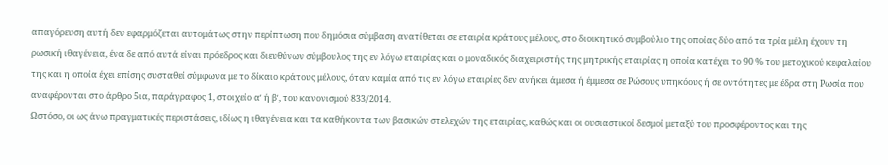απαγόρευση αυτή δεν εφαρμόζεται αυτομάτως στην περίπτωση που δημόσια σύμβαση ανατίθεται σε εταιρία κράτους μέλους, στο διοικητικό συμβούλιο της οποίας δύο από τα τρία μέλη έχουν τη ρωσική ιθαγένεια, ένα δε από αυτά είναι πρόεδρος και διευθύνων σύμβουλος της εν λόγω εταιρίας και ο μοναδικός διαχειριστής της μητρικής εταιρίας η οποία κατέχει το 90 % του μετοχικού κεφαλαίου της και η οποία έχει επίσης συσταθεί σύμφωνα με το δίκαιο κράτους μέλους, όταν καμία από τις εν λόγω εταιρίες δεν ανήκει άμεσα ή έμμεσα σε Ρώσους υπηκόους ή σε οντότητες με έδρα στη Ρωσία που αναφέρονται στο άρθρο 5ια, παράγραφος 1, στοιχείο αʹ ή βʹ, του κανονισμού 833/2014.
Ωστόσο, οι ως άνω πραγματικές περιστάσεις, ιδίως η ιθαγένεια και τα καθήκοντα των βασικών στελεχών της εταιρίας, καθώς και οι ουσιαστικοί δεσμοί μεταξύ του προσφέροντος και της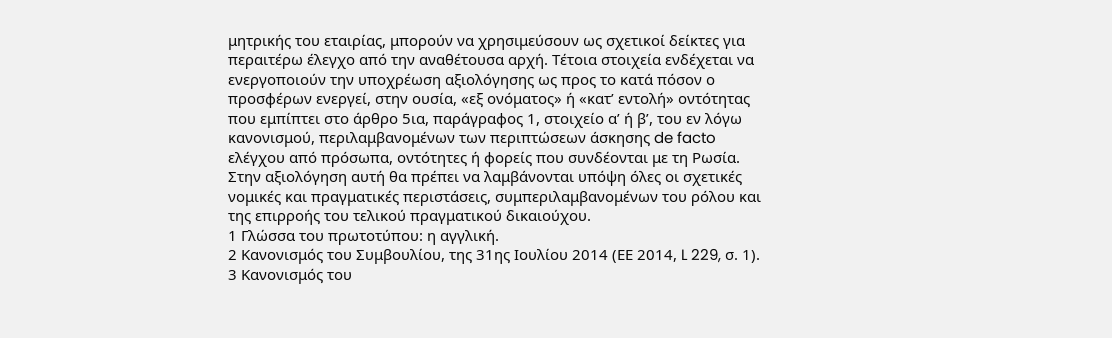μητρικής του εταιρίας, μπορούν να χρησιμεύσουν ως σχετικοί δείκτες για περαιτέρω έλεγχο από την αναθέτουσα αρχή. Τέτοια στοιχεία ενδέχεται να ενεργοποιούν την υποχρέωση αξιολόγησης ως προς το κατά πόσον ο προσφέρων ενεργεί, στην ουσία, «εξ ονόματος» ή «κατ’ εντολή» οντότητας που εμπίπτει στο άρθρο 5ια, παράγραφος 1, στοιχείο αʹ ή βʹ, του εν λόγω κανονισμού, περιλαμβανομένων των περιπτώσεων άσκησης de facto ελέγχου από πρόσωπα, οντότητες ή φορείς που συνδέονται με τη Ρωσία. Στην αξιολόγηση αυτή θα πρέπει να λαμβάνονται υπόψη όλες οι σχετικές νομικές και πραγματικές περιστάσεις, συμπεριλαμβανομένων του ρόλου και της επιρροής του τελικού πραγματικού δικαιούχου.
1 Γλώσσα του πρωτοτύπου: η αγγλική.
2 Κανονισμός του Συμβουλίου, της 31ης Ιουλίου 2014 (ΕΕ 2014, L 229, σ. 1).
3 Κανονισμός του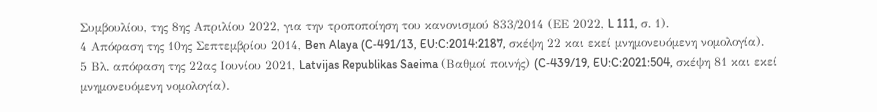Συμβουλίου, της 8ης Απριλίου 2022, για την τροποποίηση του κανονισμού 833/2014 (ΕΕ 2022, L 111, σ. 1).
4 Απόφαση της 10ης Σεπτεμβρίου 2014, Ben Alaya (C‑491/13, EU:C:2014:2187, σκέψη 22 και εκεί μνημονευόμενη νομολογία).
5 Βλ. απόφαση της 22ας Ιουνίου 2021, Latvijas Republikas Saeima (Βαθμοί ποινής) (C‑439/19, EU:C:2021:504, σκέψη 81 και εκεί μνημονευόμενη νομολογία).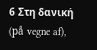6 Στη δανική (på vegne af),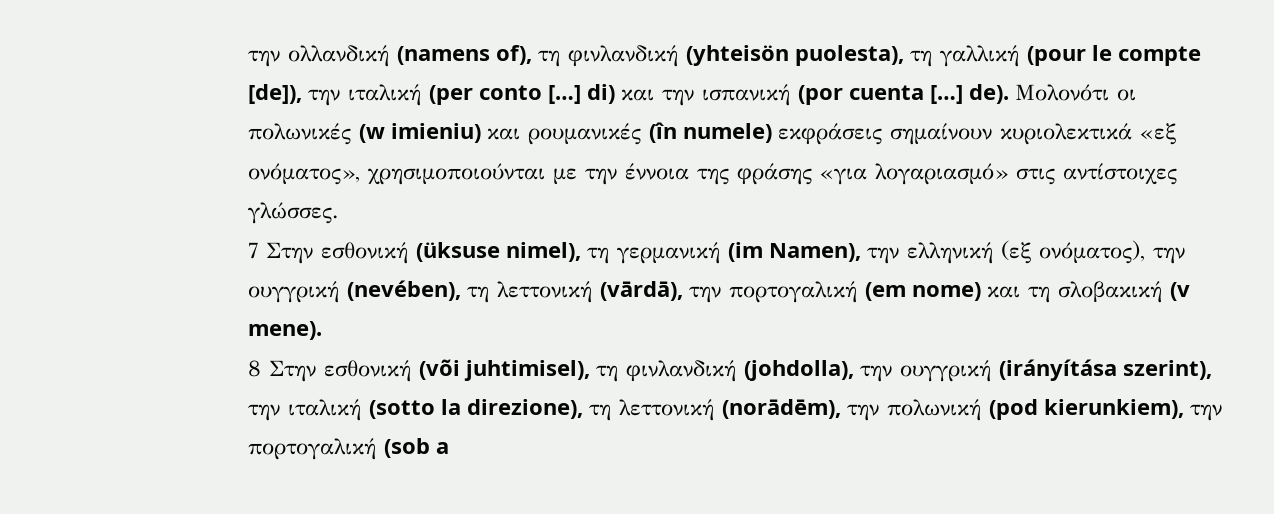την ολλανδική (namens of), τη φινλανδική (yhteisön puolesta), τη γαλλική (pour le compte [de]), την ιταλική (per conto […] di) και την ισπανική (por cuenta […] de). Μολονότι οι πολωνικές (w imieniu) και ρουμανικές (în numele) εκφράσεις σημαίνουν κυριολεκτικά «εξ ονόματος», χρησιμοποιούνται με την έννοια της φράσης «για λογαριασμό» στις αντίστοιχες γλώσσες.
7 Στην εσθονική (üksuse nimel), τη γερμανική (im Namen), την ελληνική (εξ ονόματος), την ουγγρική (nevében), τη λεττονική (vārdā), την πορτογαλική (em nome) και τη σλοβακική (v mene).
8 Στην εσθονική (või juhtimisel), τη φινλανδική (johdolla), την ουγγρική (irányítása szerint), την ιταλική (sotto la direzione), τη λεττονική (norādēm), την πολωνική (pod kierunkiem), την πορτογαλική (sob a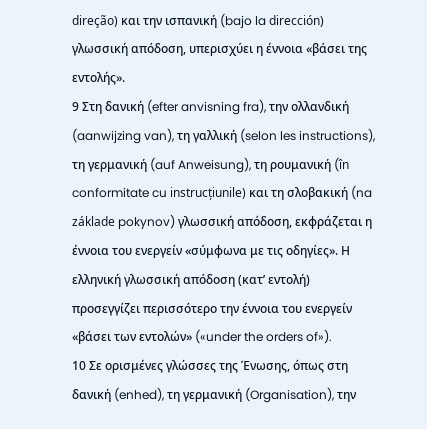direção) και την ισπανική (bajo la dirección) γλωσσική απόδοση, υπερισχύει η έννοια «βάσει της εντολής».
9 Στη δανική (efter anvisning fra), την ολλανδική (aanwijzing van), τη γαλλική (selon les instructions), τη γερμανική (auf Anweisung), τη ρουμανική (în conformitate cu instrucțiunile) και τη σλοβακική (na základe pokynov) γλωσσική απόδοση, εκφράζεται η έννοια του ενεργείν «σύμφωνα με τις οδηγίες». Η ελληνική γλωσσική απόδοση (κατ’ εντολή) προσεγγίζει περισσότερο την έννοια του ενεργείν «βάσει των εντολών» («under the orders of»).
10 Σε ορισμένες γλώσσες της Ένωσης, όπως στη δανική (enhed), τη γερμανική (Organisation), την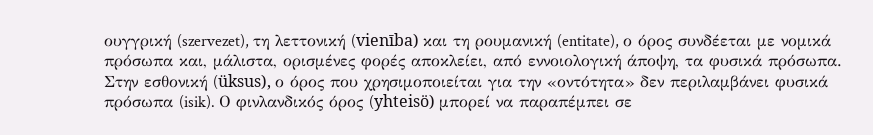ουγγρική (szervezet), τη λεττονική (vienība) και τη ρουμανική (entitate), ο όρος συνδέεται με νομικά πρόσωπα και, μάλιστα, ορισμένες φορές αποκλείει, από εννοιολογική άποψη, τα φυσικά πρόσωπα. Στην εσθονική (üksus), ο όρος που χρησιμοποιείται για την «οντότητα» δεν περιλαμβάνει φυσικά πρόσωπα (isik). Ο φινλανδικός όρος (yhteisö) μπορεί να παραπέμπει σε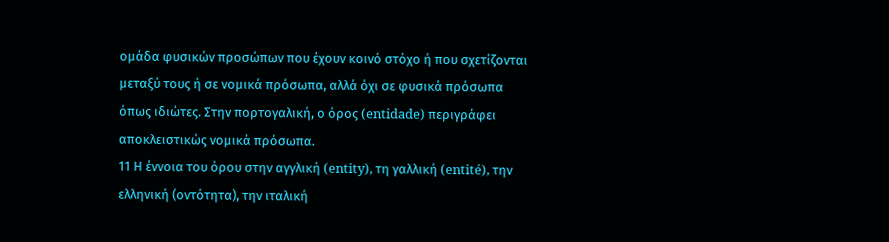ομάδα φυσικών προσώπων που έχουν κοινό στόχο ή που σχετίζονται μεταξύ τους ή σε νομικά πρόσωπα, αλλά όχι σε φυσικά πρόσωπα όπως ιδιώτες. Στην πορτογαλική, ο όρος (entidade) περιγράφει αποκλειστικώς νομικά πρόσωπα.
11 Η έννοια του όρου στην αγγλική (entity), τη γαλλική (entité), την ελληνική (οντότητα), την ιταλική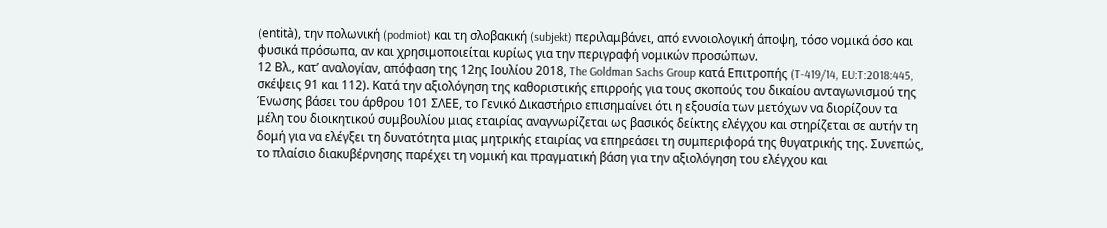(entità), την πολωνική (podmiot) και τη σλοβακική (subjekt) περιλαμβάνει, από εννοιολογική άποψη, τόσο νομικά όσο και φυσικά πρόσωπα, αν και χρησιμοποιείται κυρίως για την περιγραφή νομικών προσώπων.
12 Βλ., κατ’ αναλογίαν, απόφαση της 12ης Ιουλίου 2018, The Goldman Sachs Group κατά Επιτροπής (T‑419/14, EU:T:2018:445, σκέψεις 91 και 112). Κατά την αξιολόγηση της καθοριστικής επιρροής για τους σκοπούς του δικαίου ανταγωνισμού της Ένωσης βάσει του άρθρου 101 ΣΛΕΕ, το Γενικό Δικαστήριο επισημαίνει ότι η εξουσία των μετόχων να διορίζουν τα μέλη του διοικητικού συμβουλίου μιας εταιρίας αναγνωρίζεται ως βασικός δείκτης ελέγχου και στηρίζεται σε αυτήν τη δομή για να ελέγξει τη δυνατότητα μιας μητρικής εταιρίας να επηρεάσει τη συμπεριφορά της θυγατρικής της. Συνεπώς, το πλαίσιο διακυβέρνησης παρέχει τη νομική και πραγματική βάση για την αξιολόγηση του ελέγχου και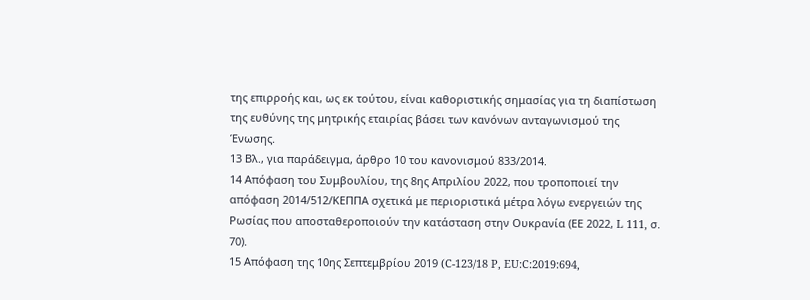της επιρροής και, ως εκ τούτου, είναι καθοριστικής σημασίας για τη διαπίστωση της ευθύνης της μητρικής εταιρίας βάσει των κανόνων ανταγωνισμού της Ένωσης.
13 Βλ., για παράδειγμα, άρθρο 10 του κανονισμού 833/2014.
14 Απόφαση του Συμβουλίου, της 8ης Απριλίου 2022, που τροποποιεί την απόφαση 2014/512/ΚΕΠΠΑ σχετικά με περιοριστικά μέτρα λόγω ενεργειών της Ρωσίας που αποσταθεροποιούν την κατάσταση στην Ουκρανία (ΕΕ 2022, L 111, σ. 70).
15 Απόφαση της 10ης Σεπτεμβρίου 2019 (C‑123/18 P, EU:C:2019:694,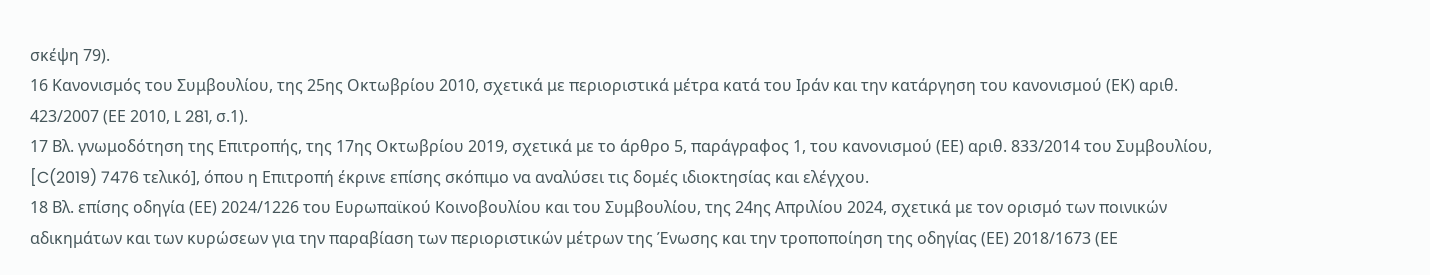σκέψη 79).
16 Κανονισμός του Συμβουλίου, της 25ης Οκτωβρίου 2010, σχετικά με περιοριστικά μέτρα κατά του Ιράν και την κατάργηση του κανονισμού (ΕΚ) αριθ. 423/2007 (ΕΕ 2010, L 281, σ.1).
17 Βλ. γνωμοδότηση της Επιτροπής, της 17ης Οκτωβρίου 2019, σχετικά με το άρθρο 5, παράγραφος 1, του κανονισμού (ΕΕ) αριθ. 833/2014 του Συμβουλίου, [C(2019) 7476 τελικό], όπου η Επιτροπή έκρινε επίσης σκόπιμο να αναλύσει τις δομές ιδιοκτησίας και ελέγχου.
18 Βλ. επίσης οδηγία (ΕΕ) 2024/1226 του Ευρωπαϊκού Κοινοβουλίου και του Συμβουλίου, της 24ης Απριλίου 2024, σχετικά με τον ορισμό των ποινικών αδικημάτων και των κυρώσεων για την παραβίαση των περιοριστικών μέτρων της Ένωσης και την τροποποίηση της οδηγίας (ΕΕ) 2018/1673 (ΕΕ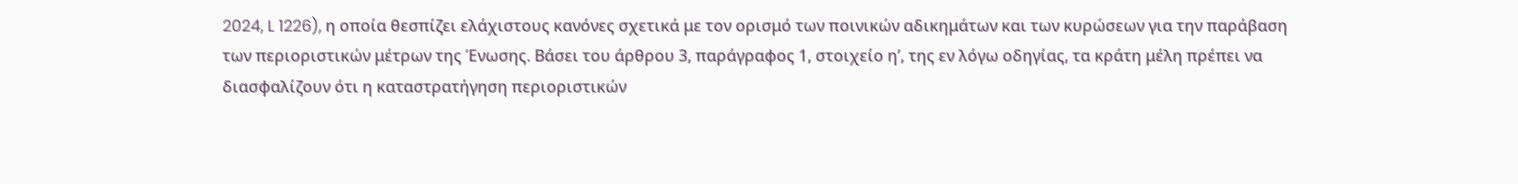2024, L 1226), η οποία θεσπίζει ελάχιστους κανόνες σχετικά με τον ορισμό των ποινικών αδικημάτων και των κυρώσεων για την παράβαση των περιοριστικών μέτρων της Ένωσης. Βάσει του άρθρου 3, παράγραφος 1, στοιχείο ηʹ, της εν λόγω οδηγίας, τα κράτη μέλη πρέπει να διασφαλίζουν ότι η καταστρατήγηση περιοριστικών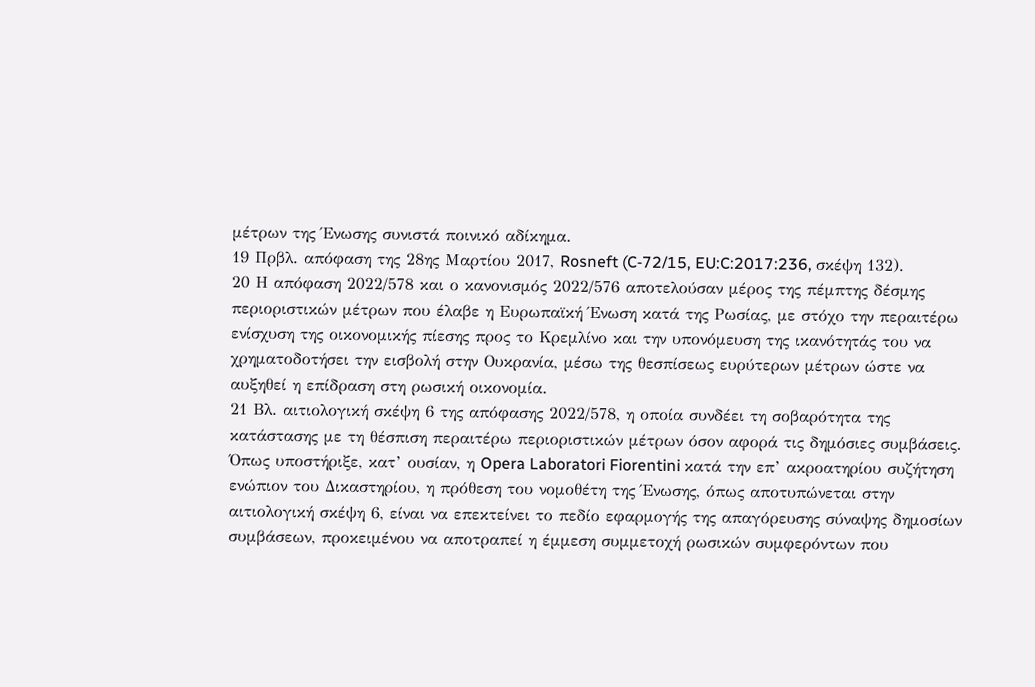μέτρων της Ένωσης συνιστά ποινικό αδίκημα.
19 Πρβλ. απόφαση της 28ης Μαρτίου 2017, Rosneft (C‑72/15, EU:C:2017:236, σκέψη 132).
20 Η απόφαση 2022/578 και ο κανονισμός 2022/576 αποτελούσαν μέρος της πέμπτης δέσμης περιοριστικών μέτρων που έλαβε η Ευρωπαϊκή Ένωση κατά της Ρωσίας, με στόχο την περαιτέρω ενίσχυση της οικονομικής πίεσης προς το Κρεμλίνο και την υπονόμευση της ικανότητάς του να χρηματοδοτήσει την εισβολή στην Ουκρανία, μέσω της θεσπίσεως ευρύτερων μέτρων ώστε να αυξηθεί η επίδραση στη ρωσική οικονομία.
21 Βλ. αιτιολογική σκέψη 6 της απόφασης 2022/578, η οποία συνδέει τη σοβαρότητα της κατάστασης με τη θέσπιση περαιτέρω περιοριστικών μέτρων όσον αφορά τις δημόσιες συμβάσεις. Όπως υποστήριξε, κατ’ ουσίαν, η Opera Laboratori Fiorentini κατά την επ’ ακροατηρίου συζήτηση ενώπιον του Δικαστηρίου, η πρόθεση του νομοθέτη της Ένωσης, όπως αποτυπώνεται στην αιτιολογική σκέψη 6, είναι να επεκτείνει το πεδίο εφαρμογής της απαγόρευσης σύναψης δημοσίων συμβάσεων, προκειμένου να αποτραπεί η έμμεση συμμετοχή ρωσικών συμφερόντων που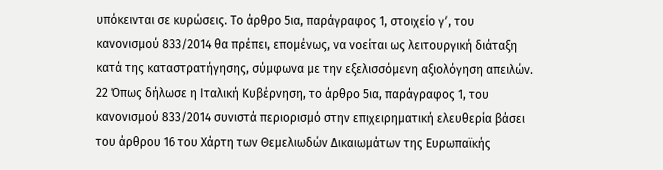υπόκεινται σε κυρώσεις. Το άρθρο 5ια, παράγραφος 1, στοιχείο γʹ, του κανονισμού 833/2014 θα πρέπει, επομένως, να νοείται ως λειτουργική διάταξη κατά της καταστρατήγησης, σύμφωνα με την εξελισσόμενη αξιολόγηση απειλών.
22 Όπως δήλωσε η Ιταλική Κυβέρνηση, το άρθρο 5ια, παράγραφος 1, του κανονισμού 833/2014 συνιστά περιορισμό στην επιχειρηματική ελευθερία βάσει του άρθρου 16 του Χάρτη των Θεμελιωδών Δικαιωμάτων της Ευρωπαϊκής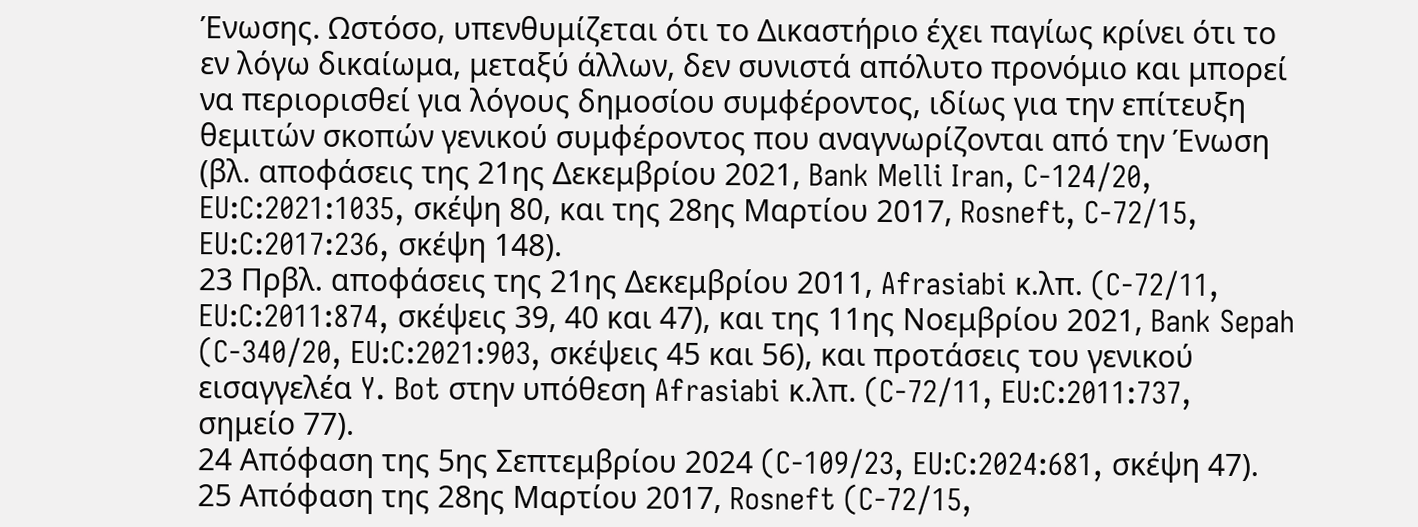Ένωσης. Ωστόσο, υπενθυμίζεται ότι το Δικαστήριο έχει παγίως κρίνει ότι το εν λόγω δικαίωμα, μεταξύ άλλων, δεν συνιστά απόλυτο προνόμιο και μπορεί να περιορισθεί για λόγους δημοσίου συμφέροντος, ιδίως για την επίτευξη θεμιτών σκοπών γενικού συμφέροντος που αναγνωρίζονται από την Ένωση (βλ. αποφάσεις της 21ης Δεκεμβρίου 2021, Bank Melli Iran, C‑124/20, EU:C:2021:1035, σκέψη 80, και της 28ης Μαρτίου 2017, Rosneft, C‑72/15, EU:C:2017:236, σκέψη 148).
23 Πρβλ. αποφάσεις της 21ης Δεκεμβρίου 2011, Afrasiabi κ.λπ. (C‑72/11, EU:C:2011:874, σκέψεις 39, 40 και 47), και της 11ης Νοεμβρίου 2021, Bank Sepah (C‑340/20, EU:C:2021:903, σκέψεις 45 και 56), και προτάσεις του γενικού εισαγγελέα Y. Bot στην υπόθεση Afrasiabi κ.λπ. (C‑72/11, EU:C:2011:737, σημείο 77).
24 Απόφαση της 5ης Σεπτεμβρίου 2024 (C‑109/23, EU:C:2024:681, σκέψη 47).
25 Απόφαση της 28ης Μαρτίου 2017, Rosneft (C‑72/15,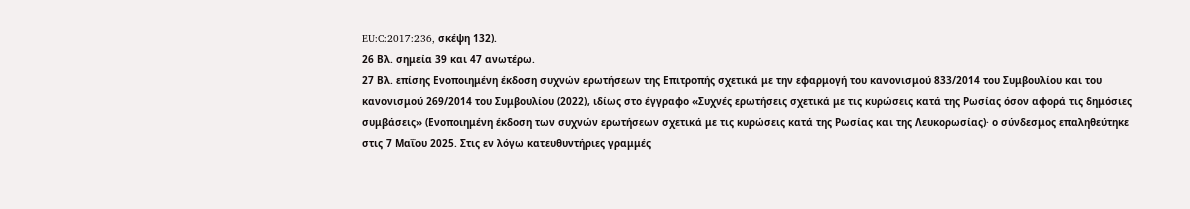EU:C:2017:236, σκέψη 132).
26 Βλ. σημεία 39 και 47 ανωτέρω.
27 Βλ. επίσης Ενοποιημένη έκδοση συχνών ερωτήσεων της Επιτροπής σχετικά με την εφαρμογή του κανονισμού 833/2014 του Συμβουλίου και του κανονισμού 269/2014 του Συμβουλίου (2022), ιδίως στο έγγραφο «Συχνές ερωτήσεις σχετικά με τις κυρώσεις κατά της Ρωσίας όσον αφορά τις δημόσιες συμβάσεις» (Ενοποιημένη έκδοση των συχνών ερωτήσεων σχετικά με τις κυρώσεις κατά της Ρωσίας και της Λευκορωσίας)· ο σύνδεσμος επαληθεύτηκε στις 7 Μαΐου 2025. Στις εν λόγω κατευθυντήριες γραμμές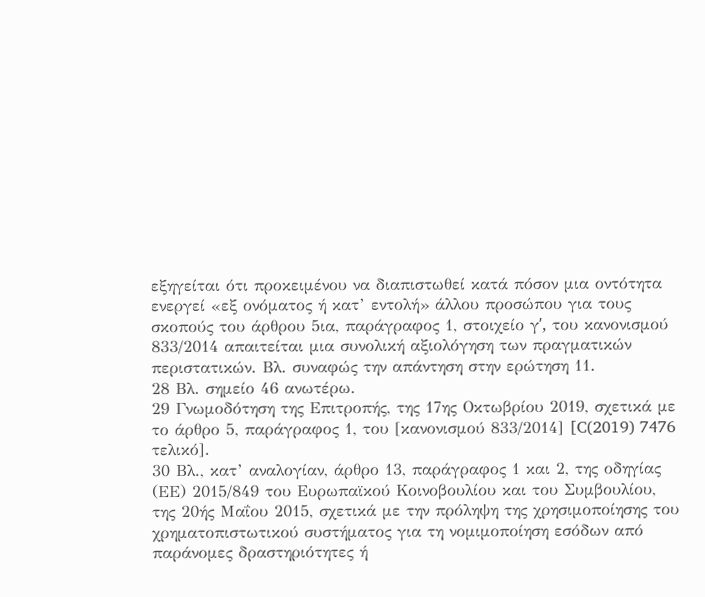εξηγείται ότι προκειμένου να διαπιστωθεί κατά πόσον μια οντότητα ενεργεί «εξ ονόματος ή κατ’ εντολή» άλλου προσώπου για τους σκοπούς του άρθρου 5ια, παράγραφος 1, στοιχείο γʹ, του κανονισμού 833/2014 απαιτείται μια συνολική αξιολόγηση των πραγματικών περιστατικών. Βλ. συναφώς την απάντηση στην ερώτηση 11.
28 Βλ. σημείο 46 ανωτέρω.
29 Γνωμοδότηση της Επιτροπής, της 17ης Οκτωβρίου 2019, σχετικά με το άρθρο 5, παράγραφος 1, του [κανονισμού 833/2014] [C(2019) 7476 τελικό].
30 Βλ., κατ’ αναλογίαν, άρθρο 13, παράγραφος 1 και 2, της οδηγίας (ΕΕ) 2015/849 του Ευρωπαϊκού Κοινοβουλίου και του Συμβουλίου, της 20ής Μαΐου 2015, σχετικά με την πρόληψη της χρησιμοποίησης του χρηματοπιστωτικού συστήματος για τη νομιμοποίηση εσόδων από παράνομες δραστηριότητες ή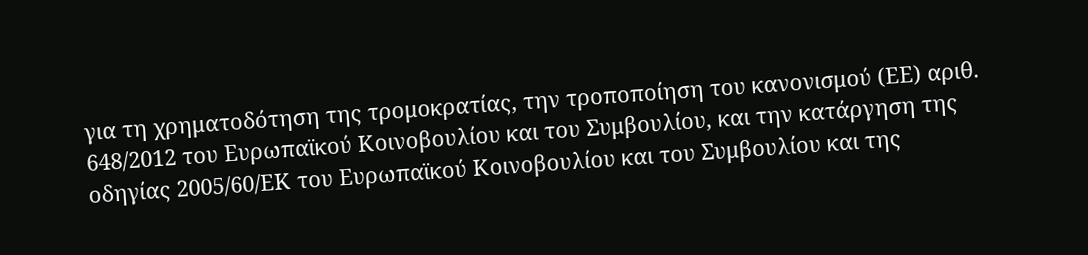για τη χρηματοδότηση της τρομοκρατίας, την τροποποίηση του κανονισμού (ΕΕ) αριθ. 648/2012 του Ευρωπαϊκού Κοινοβουλίου και του Συμβουλίου, και την κατάργηση της οδηγίας 2005/60/ΕΚ του Ευρωπαϊκού Κοινοβουλίου και του Συμβουλίου και της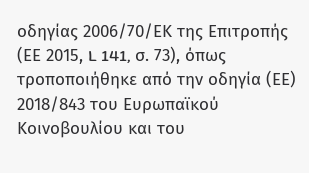οδηγίας 2006/70/ΕΚ της Επιτροπής (ΕΕ 2015, L 141, σ. 73), όπως τροποποιήθηκε από την οδηγία (ΕΕ) 2018/843 του Ευρωπαϊκού Κοινοβουλίου και του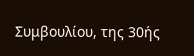Συμβουλίου, της 30ής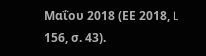Μαΐου 2018 (ΕΕ 2018, L 156, σ. 43).